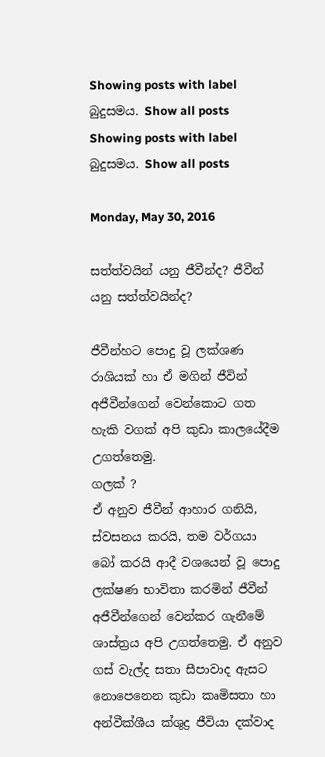Showing posts with label බුදුසමය. Show all posts
Showing posts with label බුදුසමය. Show all posts

Monday, May 30, 2016

සත්ත්වයින් යනු ජීවීන්ද? ජීවීන් යනු සත්ත්වයින්ද?

ජීවීන්හට පොදු වූ ලක්ශණ රාශියක් හා ඒ මගින් ජීවින් අජීවීන්ගෙන් වෙන්කොට ගත හැකි වගක් අපි කුඩා කාලයේදීම උගත්තෙමු.
ගලක් ?
ඒ අනුව ජීවීන් ආහාර ගනියි, ස්වසනය කරයි, තම වර්ගයා බෝ කරයි ආදී වශයෙන් වූ පොදු ලක්ෂණ භාවිතා කරමින් ජීවීන් අජීවීන්ගෙන් වෙන්කර ගැනීමේ ශාස්ත්‍රය අපි උගත්තෙමු. ඒ අනුව ගස් වැල්ද සතා සීපාවාද ඇසට නොපෙනෙන කුඩා කෘමිසතා හා අන්වීක්ශීය ක්ශුද්‍ර ජීවියා දක්වාද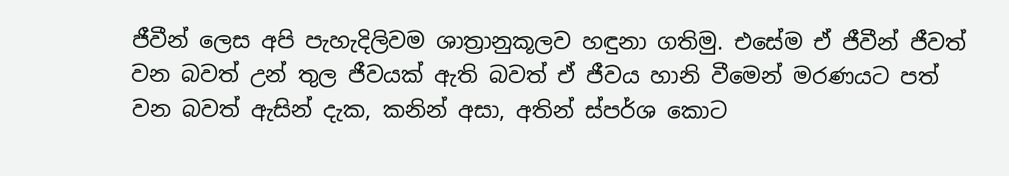ජීවීන් ලෙස අපි පැහැදිලිවම ශාත්‍රානුකූලව හඳුනා ගතිමු. එසේම ඒ ජීවීන් ජීවත් වන බවත් උන් තුල ජීවයක් ඇති බවත් ඒ ජීවය හානි වීමෙන් මරණයට පත් වන බවත් ඇසින් දැක, කනින් අසා, අතින් ස්පර්ශ කොට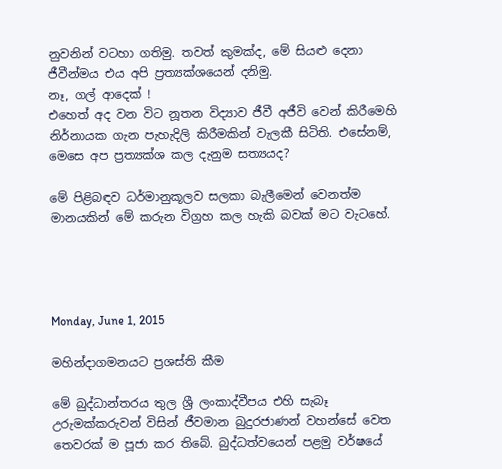නුවනින් වටහා ගතිමු. තවත් කුමක්ද, මේ සියළු දෙනා ජීවීන්මය එය අපි ප්‍රත්‍යක්ශයෙන් දනිමු.
නෑ, ගල් ආදෙක් !
එහෙත් අද වන විට නූතන විද්‍යාව ජීවී අජීවි වෙන් කිරීමෙහි නිර්නායක ගැන පැහැදිලි කිරීමකින් වැලකී සිටිති. එසේනම්, මෙසෙ අප ප්‍රත්‍යක්ශ කල දැනුම සත්‍යයද?

මේ පිළිබඳව ධර්මානුකූලව සලකා බැලීමෙන් වෙනත්ම මානයකින් මේ කරුන විග්‍රහ කල හැකි බවක් මට වැටහේ.




Monday, June 1, 2015

මහින්දාගමනයට ප්‍රශස්ති කීම

මේ බුද්ධාන්තරය තුල ශ්‍රී ලංකාද්වීපය එහි සැබෑ උරුමක්කරුවන් විසින් ජීවමාන බුදුරජාණන් වහන්සේ වෙත තෙවරක් ම පූජා කර තිබේ. බුද්ධත්වයෙන් පළමු වර්ෂයේ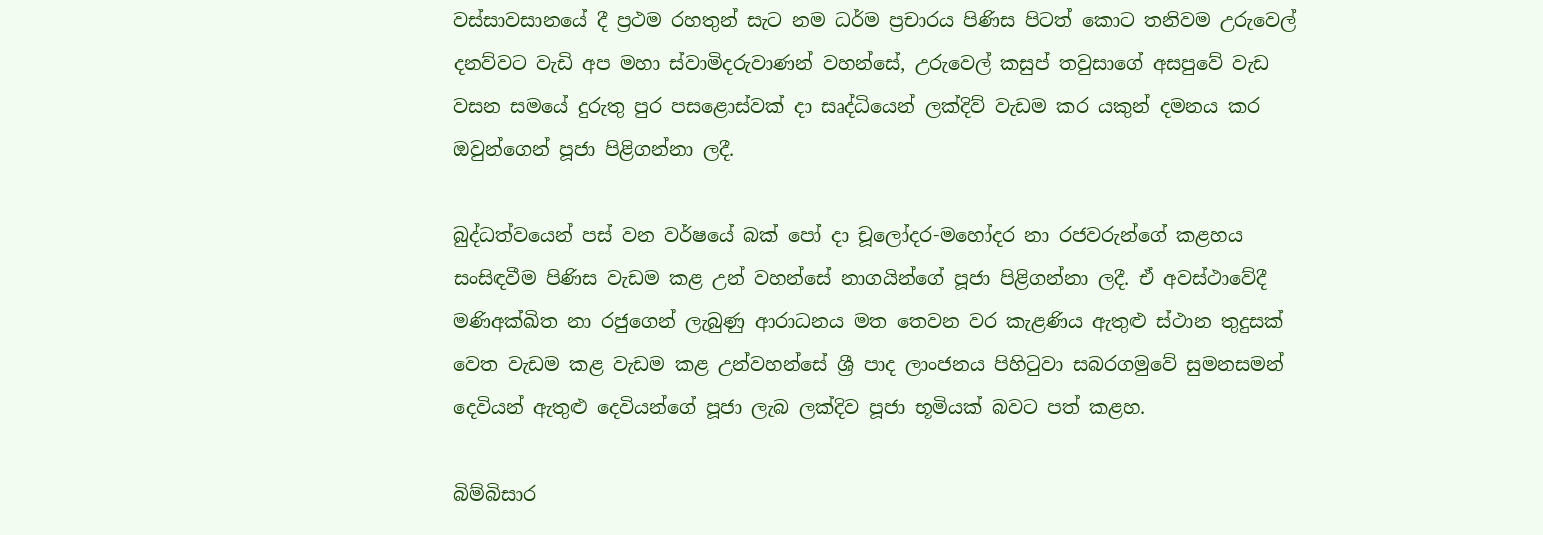වස්සාවසානයේ දී ප්‍රථම රහතුන් සැට නම ධර්ම ප්‍රචාරය පිණිස පිටත් කොට තනිවම උරුවෙල් දනව්වට වැඩි අප මහා ස්වාමිදරුවාණන් වහන්සේ, උරුවෙල් කසුප් තවුසාගේ අසපුවේ වැඩ වසන සමයේ දුරුතු පුර පසළොස්වක් දා සෘද්ධියෙන් ලක්දිව් වැඩම කර යකුන් දමනය කර ඔවුන්ගෙන් පූජා පිළිගන්නා ලදී.

බුද්ධත්වයෙන් පස් වන වර්ෂයේ බක් පෝ දා චූලෝදර-මහෝදර නා රජවරුන්ගේ කළහය සංසිඳවීම පිණිස වැඩම කළ උන් වහන්සේ නාගයින්ගේ පූජා පිළිගන්නා ලදී. ඒ අවස්ථාවේදී මණිඅක්ඛිත නා රජුගෙන් ලැබුණු ආරාධනය මත තෙවන වර කැළණිය ඇතුළු ස්ථාන තුදුසක් වෙත වැඩම කළ වැඩම කළ උන්වහන්සේ ශ්‍රී පාද ලාංජනය පිහිටුවා සබරගමුවේ සුමනසමන් දෙවියන් ඇතුළු දෙවියන්ගේ පූජා ලැබ ලක්දිව පූජා භූමියක් බවට පත් කළහ.

බිම්බිසාර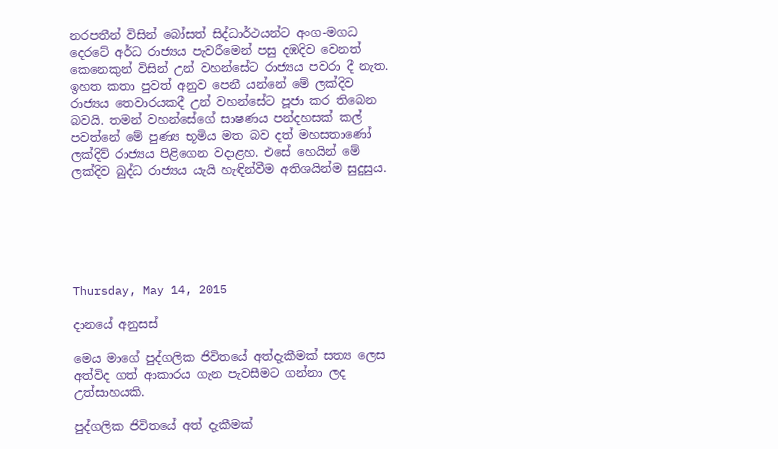නරපතීන් විසින් බෝසත් සිද්ධාර්ථයන්ට අංග-මගධ දෙරටේ අර්ධ රාජ්‍යය පැවරීමෙන් පසු දඹදිව වෙනත් කෙනෙකුන් විසින් උන් වහන්සේට රාජ්‍යය පවරා දී නැත. ඉහත කතා පුවත් අනුව පෙනී යන්නේ මේ ලක්දිව රාජ්‍යය තෙවාරයකදී උන් වහන්සේට පූජා කර තිබෙන බවයි. තමන් වහන්සේගේ සාෂණය පන්දහසක් කල් පවත්නේ මේ පුණ්‍ය භූමිය මත බව දත් මහසතාණෝ ලක්දිව් රාජ්‍යය පිළිගෙන වදාළහ. එසේ හෙයින් මේ ලක්දිව බුද්ධ රාජ්‍යය යැයි හැඳින්වීම අතිශයින්ම සුදුසුය.






Thursday, May 14, 2015

දානයේ අනුසස්

මෙය මාගේ පුද්ගලික ජිවිතයේ අත්දැකීමක් සත්‍ය ලෙස අත්විද ගත් ආකාරය ගැන පැවසීමට ගන්නා ලද උත්සාහයකි.

පුද්ගලික ජිවිතයේ අත් දැකීමක්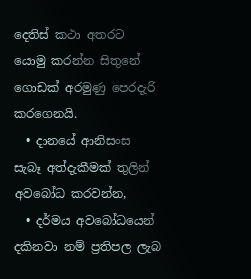දෙතිස් කථා අතරට යොමු කරන්න සිතුනේ ගොඩක් අරමුණු පෙරදැරි කරගෙනයි.
  • දානයේ ආනිසංස සැබෑ අත්දැකීමක් තුලින් අවබෝධ කරවන්න,
  • දර්මය අවබෝධයෙන් දකිනවා නම් ප්‍රතිපල ලැබ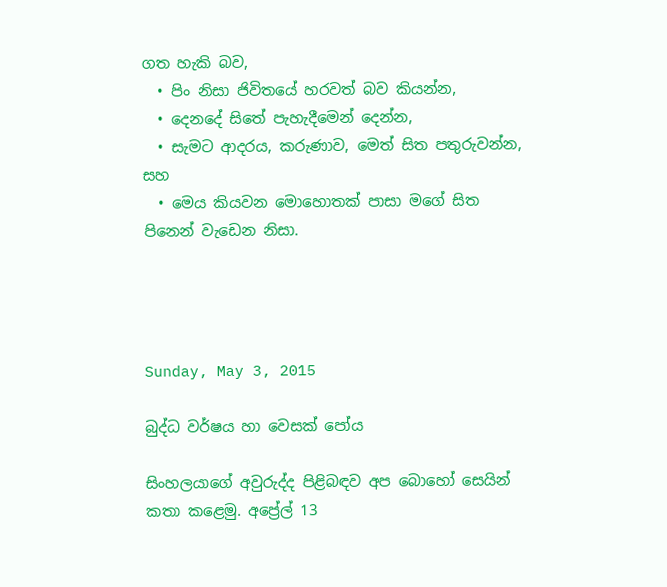ගත හැකි බව,
  • පිං නිසා ජිවිතයේ හරවත් බව කියන්න,
  • දෙනදේ සිතේ පැහැදීමෙන් දෙන්න,
  • සැමට ආදරය, කරුණාව, මෙත් සිත පතුරුවන්න, සහ
  • මෙය කියවන මොහොතක් පාසා මගේ සිත පිනෙන් වැඩෙන නිසා.




Sunday, May 3, 2015

බුද්ධ වර්ෂය හා වෙසක් පෝය

සිංහලයාගේ අවුරුද්ද පිළිබඳව අප බොහෝ සෙයින් කතා කළෙමු. අප්‍රේල් 13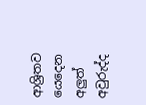ආශ්‍රිතව යෙදෙන අලුත් අවුරුද්ද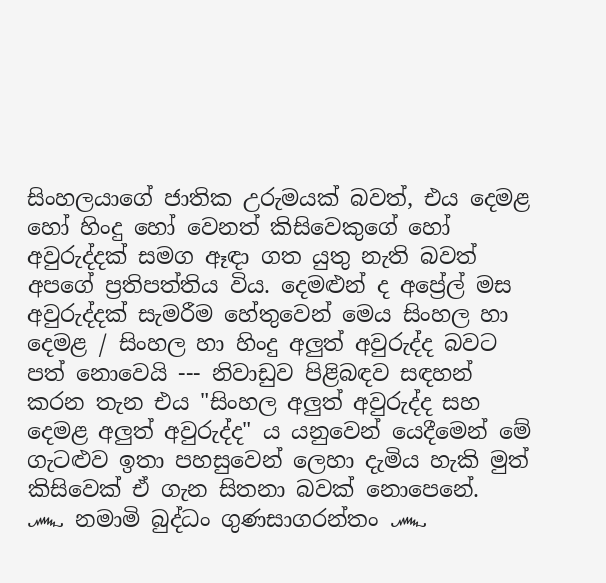සිංහලයාගේ ජාතික උරුමයක් බවත්, එය දෙමළ හෝ හිංදු හෝ වෙනත් කිසිවෙකුගේ හෝ අවුරුද්දක් සමග ඈඳා ගත යුතු නැති බවත් අපගේ ප්‍රතිපත්තිය විය. දෙමළුන් ද අප්‍රේල් මස අවුරුද්දක් සැමරීම හේතුවෙන් මෙය සිංහල හා දෙමළ / සිංහල හා හිංදු අලුත් අවුරුද්ද බවට පත් නොවෙයි --- නිවාඩුව පිළිබඳව සඳහන් කරන තැන එය "සිංහල අලුත් අවුරුද්ද සහ දෙමළ අලුත් අවුරුද්ද" ය යනුවෙන් යෙදීමෙන් මේ ගැටළුව ඉතා පහසුවෙන් ලෙහා දැමිය හැකි මුත් කිසිවෙක් ඒ ගැන සිතනා බවක් නොපෙනේ.
෴ නමාමි බුද්ධං ගුණසාගරන්තං ෴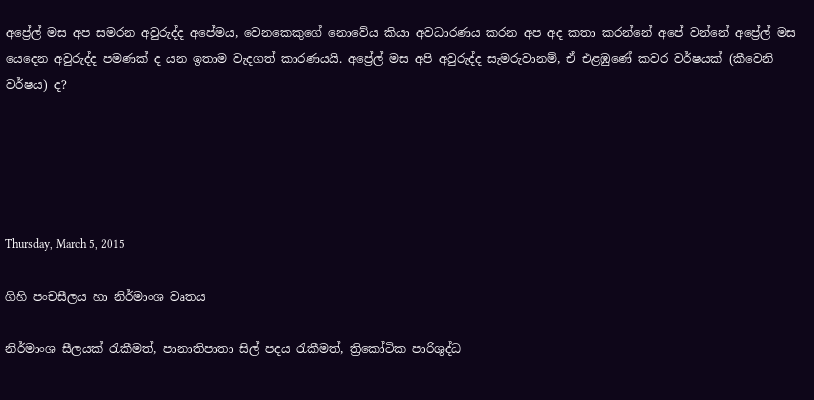අප්‍රේල් මස අප සමරන අවුරුද්ද අපේමය, වෙනකෙකුගේ නොවේය කියා අවධාරණය කරන අප අද කතා කරන්නේ අපේ වන්නේ අප්‍රේල් මස යෙදෙන අවුරුද්ද පමණක් ද යන ඉතාම වැදගත් කාරණයයි. අප්‍රේල් මස අපි අවුරුද්ද සැමරුවානම්, ඒ එළඹුණේ කවර වර්ෂයක් (කීවෙනි වර්ෂය) ද?





Thursday, March 5, 2015

ගිහි පංචසීලය හා නිර්මාංශ වෘතය

නිර්මාංශ සීලයක් රැකීමත්, පානාතිපාතා සිල් පදය රැකීමත්, ත්‍රිකෝටික පාරිශුද්ධ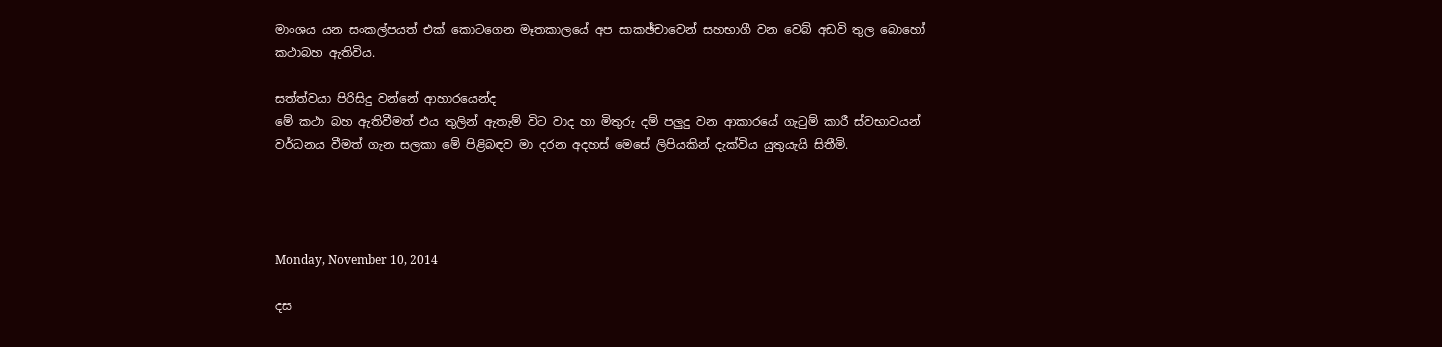මාංශය යන සංකල්පයත් එක් කොටගෙන මෑතකාලයේ අප සාකඡ්චාවෙන් සහභාගී වන වෙබ් අඩවි තුල බොහෝ කථාබහ ඇතිවිය.

සත්ත්වයා පිරිසිදු වන්නේ ආහාරයෙන්ද
මේ කථා බහ ඇතිවීමත් එය තුලින් ඇතැම් විට වාද හා මිතුරු දම් පලුදු වන ආකාරයේ ගැටුම් කාරී ස්වභාවයන් වර්ධනය වීමත් ගැන සලකා මේ පිළිබඳව මා දරන අදහස් මෙසේ ලිපියකින් දැක්විය යුතුයැයි සිතීමි.




Monday, November 10, 2014

දස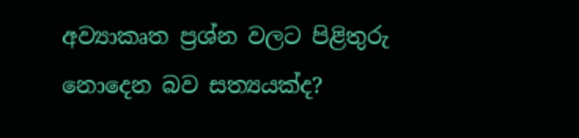අව්‍යාකෘත ප්‍රශ්න වලට පිළිතුරු නොදෙන බව සත්‍යයක්ද?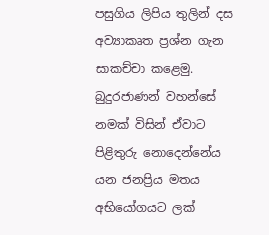පසුගිය ලිපිය තුලින් දස අව්‍යාකෘත ප්‍රශ්න ගැන සාකච්චා කළෙමු. බුදුරජාණන් වහන්සේ නමක් විසින් ඒවාට පිළිතුරු නොදෙන්නේය යන ජනප්‍රිය මතය අභියෝගයට ලක්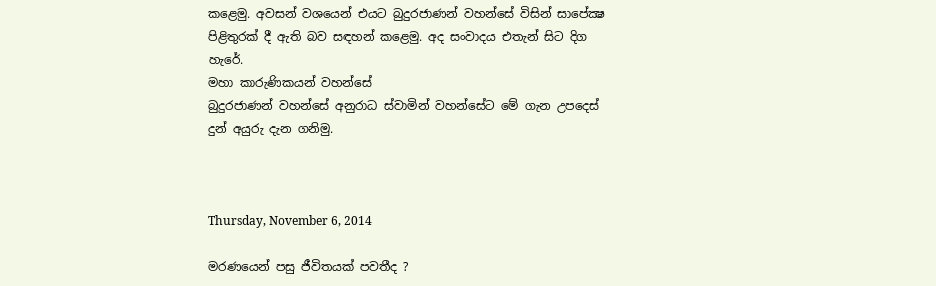කළෙමු. අවසන් වශයෙන් එයට බුදුරජාණන් වහන්සේ විසින් සාපේක්‍ෂ පිළිතුරක් දී ඇති බව සඳහන් කළෙමු. අද සංවාදය එතැන් සිට දිග හැරේ.
මහා කාරුණිකයන් වහන්සේ
බුදුරජාණන් වහන්සේ අනුරාධ ස්වාමින් වහන්සේට මේ ගැන උපදෙස් දුන් අයුරු දැන ගනිමු.



Thursday, November 6, 2014

මරණයෙන් පසු ජීවිතයක් පවතීද ?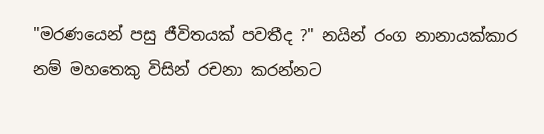"මරණයෙන් පසු ජීවිතයක් පවතීද ?" නයින් රංග නානායක්කාර නම් මහතෙකු විසින් රචනා කරන්නට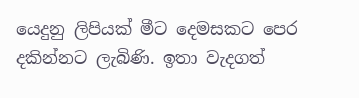යෙදුනු ලිපියක් මීට දෙමසකට පෙර දකින්නට ලැබිණි. ඉතා වැදගත්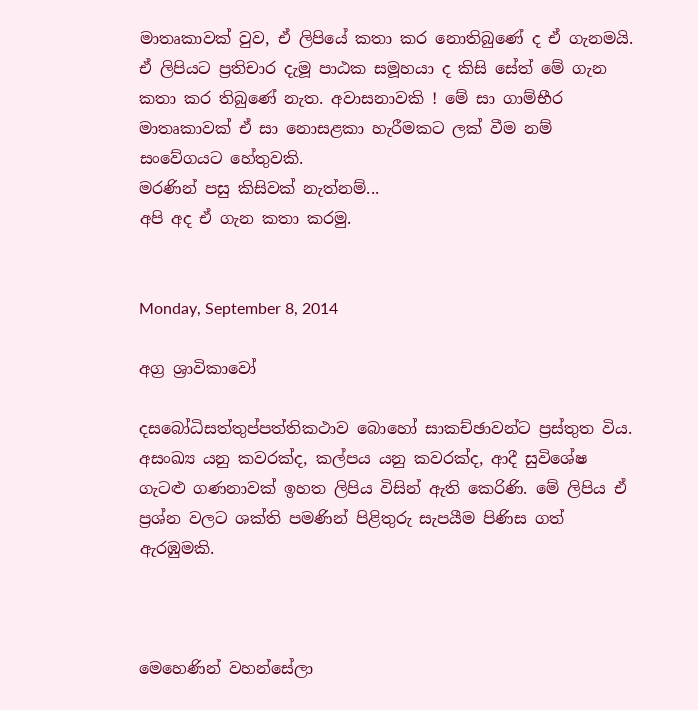මාතෘකාවක් වුව, ඒ ලිපියේ කතා කර නොතිබුණේ ද ඒ ගැනමයි. ඒ ලිපියට ප්‍රතිචාර දැමූ පාඨක සමූහයා ද කිසි සේත් මේ ගැන කතා කර තිබුණේ නැත. අවාසනාවකි ! මේ සා ගාම්භීර මාතෘකාවක් ඒ සා නොසළකා හැරීමකට ලක් වීම නම් සංවේගයට හේතුවකි.
මරණින් පසු කිසිවක් නැත්නම්...
අපි අද ඒ ගැන කතා කරමු.


Monday, September 8, 2014

අග්‍ර ශ්‍රාවිකාවෝ

දසබෝධිසත්තුප්පත්තිකථාව බොහෝ සාකච්ඡාවන්ට ප්‍රස්තුත විය. අසංඛ්‍ය යනු කවරක්ද, කල්පය යනු කවරක්ද, ආදී සුවිශේෂ ගැටළු ගණනාවක් ඉහත ලිපිය විසින් ඇති කෙරිණි. මේ ලිපිය ඒ ප්‍රශ්න වලට ශක්ති පමණින් පිළිතුරු සැපයීම පිණිස ගත් ඇරඹුමකි.



මෙහෙණින් වහන්සේලා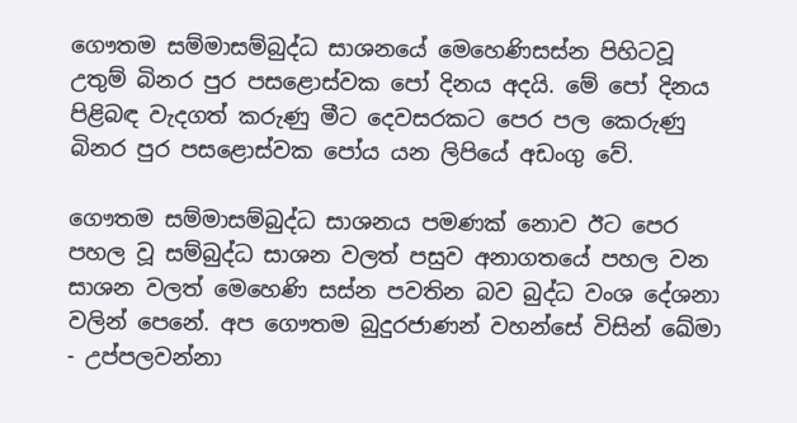ගෞතම සම්මාසම්බුද්ධ සාශනයේ මෙහෙණිසස්න පිහිටවූ උතුම් බිනර පුර පසළොස්වක පෝ දිනය අදයි. මේ පෝ දිනය පිළිබඳ වැදගත් කරුණු මීට දෙවසරකට පෙර පල කෙරුණු බිනර පුර පසළොස්වක පෝය යන ලිපියේ අඩංගු වේ.

ගෞතම සම්මාසම්බුද්ධ සාශනය පමණක් නොව ඊට පෙර පහල වූ සම්බුද්ධ සාශන වලත් පසුව අනාගතයේ පහල වන සාශන වලත් මෙහෙණි සස්න පවතින බව බුද්ධ වංශ දේශනා වලින් පෙනේ. අප ගෞතම බුදුරජාණන් වහන්සේ විසින් ඛේමා - උප්පලවන්නා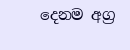දෙනම අග්‍ර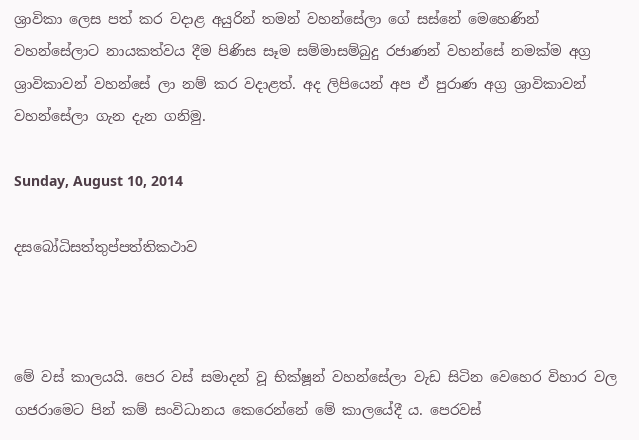ශ්‍රාවිකා ලෙස පත් කර වදාළ අයුරින් තමන් වහන්සේලා ගේ සස්නේ මෙහෙණින් වහන්සේලාට නායකත්වය දීම පිණිස සෑම සම්මාසම්බුදු රජාණන් වහන්සේ නමක්ම අග්‍ර ශ්‍රාවිකාවන් වහන්සේ ලා නම් කර වදාළත්. අද ලිපියෙන් අප ඒ පුරාණ අග්‍ර ශ්‍රාවිකාවන් වහන්සේලා ගැන දැන ගනිමු.

Sunday, August 10, 2014

දසබෝධිසත්තුප්පත්තිකථාව



මේ වස් කාලයයි. පෙර වස් සමාදන් වූ භික්ෂූන් වහන්සේලා වැඩ සිටින වෙහෙර විහාර වල ගජරාමෙට පින් කම් සංවිධානය කෙරෙන්නේ මේ කාලයේදී ය. පෙරවස්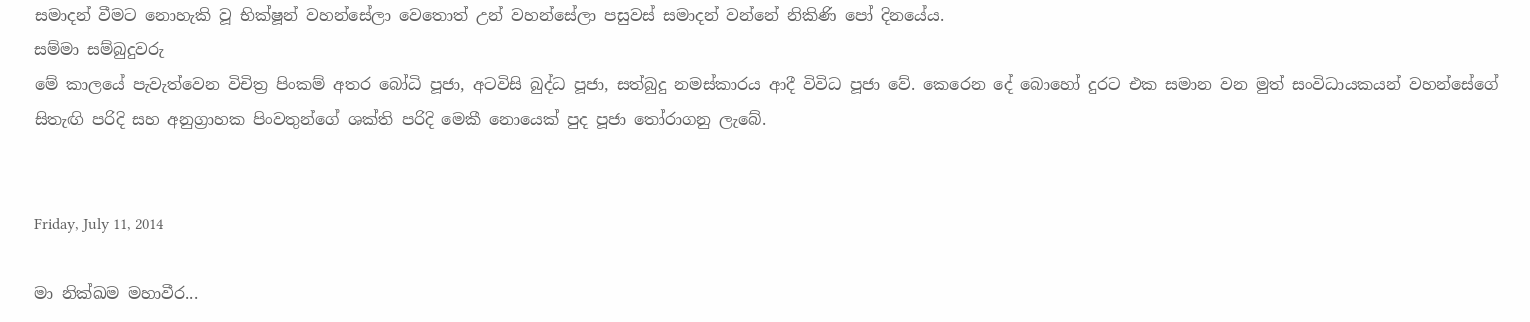සමාදන් වීමට නොහැකි වූ භික්ෂූන් වහන්සේලා වෙතොත් උන් වහන්සේලා පසුවස් සමාදන් වන්නේ නිකිණි පෝ දිනයේය.
සම්මා සම්බුදුවරු
මේ කාලයේ පැවැත්වෙන විචිත්‍ර පිංකම් අතර බෝධි පූජා, අටවිසි බුද්ධ පූජා, සත්බුදු නමස්කාරය ආදී විවිධ පූජා වේ. කෙරෙන දේ බොහෝ දුරට එක සමාන වන මුත් සංවිධායකයන් වහන්සේගේ සිතැඟි පරිදි සහ අනුග්‍රාහක පිංවතුන්ගේ ශක්ති පරිදි මෙකී නොයෙක් පුද පූජා තෝරාගනු ලැබේ.


Friday, July 11, 2014

මා නික්ඛම මහාවීර...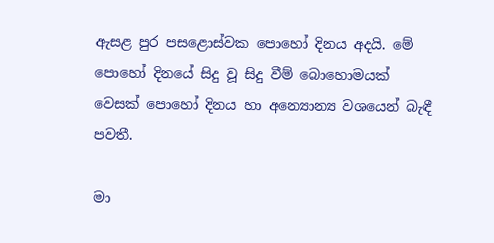ඇසළ පුර පසළොස්වක පොහෝ දිනය අදයි. මේ පොහෝ දිනයේ සිදු වූ සිදු වීම් බොහොමයක් වෙසක් පොහෝ දිනය හා අන්‍යොන්‍ය වශයෙන් බැඳී පවතී.

මා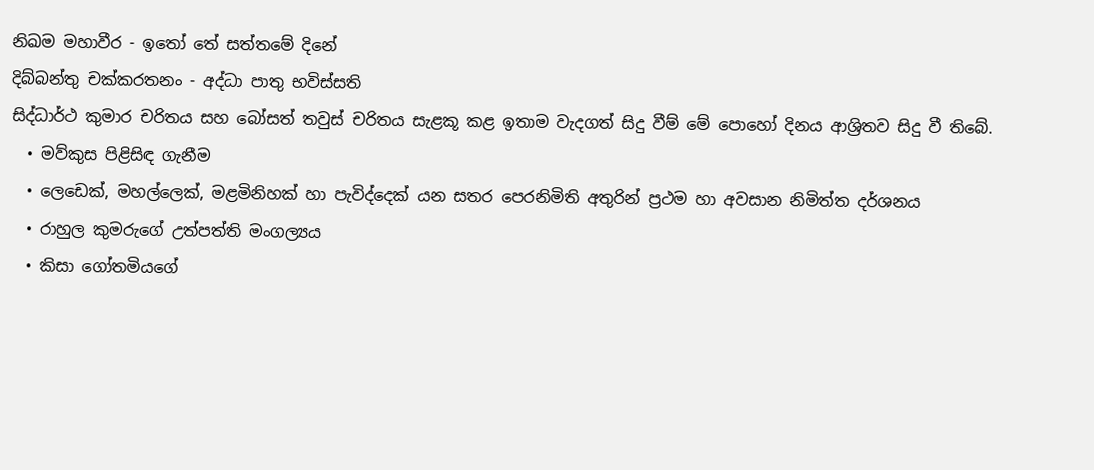නිඛම මහාවීර - ඉතෝ තේ සත්තමේ දිනේ
දිබ්බන්තු චක්‌කරතනං - අද්ධා පාතු භවිස්‌සති
සිද්ධාර්ථ කුමාර චරිතය සහ බෝසත් තවුස් චරිතය සැළකූ කළ ඉතාම වැදගත් සිදු වීම් මේ පොහෝ දිනය ආශ්‍රිතව සිදු වී තිබේ.
  • මව්කුස පිළිසිඳ ගැනීම
  • ලෙඩෙක්, මහල්ලෙක්, මළමිනිහක්‌ හා පැවිද්දෙක් යන සතර පෙරනිමිති අතුරින් ප්‍රථම හා අවසාන නිමිත්ත දර්ශනය
  • රාහුල කුමරුගේ උත්පත්ති මංගල්‍යය
  • කිසා ගෝතමියගේ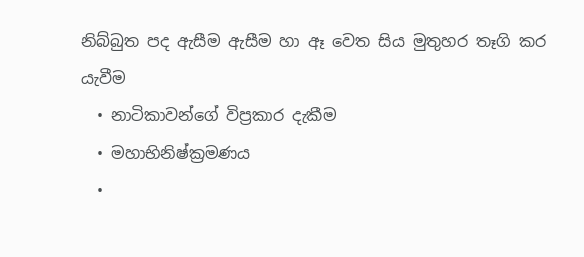නිබ්බුත පද ඇසීම ඇසීම හා ඈ වෙත සිය මුතුහර තෑගි කර යැවීම
  • නාටිකාවන්ගේ විප්‍රකාර දැකීම
  • මහාභිනිෂ්ක්‍රමණය
  •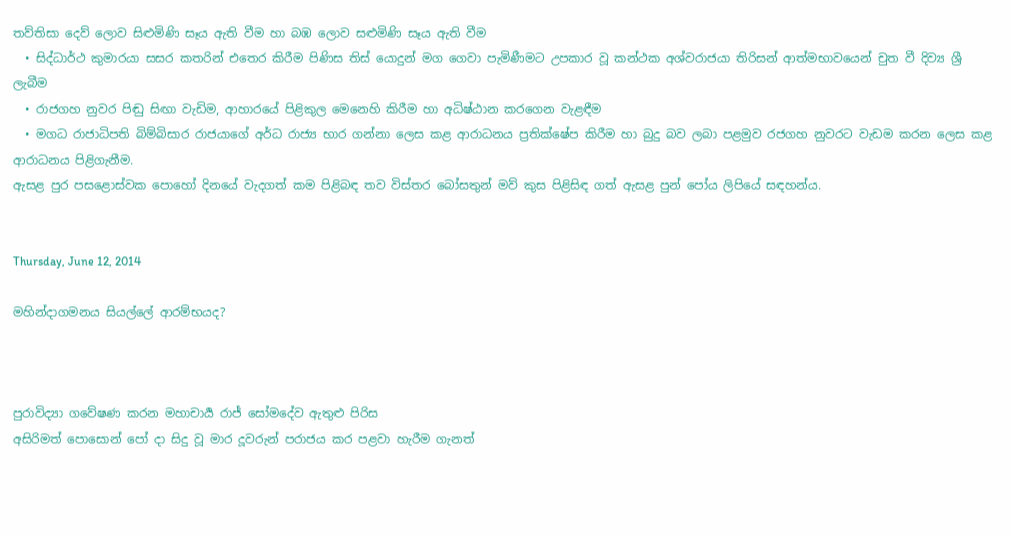තව්තිසා දෙව් ලොව සිළුමිණි සෑය ඇති වීම හා බඹ ලොව සළුමිණි සෑය ඇති වීම
  • සිද්ධාර්ථ කුමාරයා සසර කතරින් එතෙර කිරීම පිණිස තිස් යොදුන් මග ගෙවා පැමිණීමට උපකාර වූ කන්ථක අශ්වරාජයා තිරිසන් ආත්මභාවයෙන් චුත වී දිව්‍ය ශ්‍රී ලැබීම
  • රාජගහ නුවර පිඬු සිඟා වැඩිම, ආහාරයේ පිළිකුල මෙනෙහි කිරීම හා අධිෂ්ඨාන කරගෙන වැළඳීම
  • මගධ රාජාධිපති බිම්බිසාර රාජයාගේ අර්ධ රාජ්‍ය භාර ගන්නා ලෙස කළ ආරාධනය ප්‍රතික්ෂේප කිරීම හා බුදු බව ලබා පළමුව රජගහ නුවරට වැඩම කරන ලෙස කළ ආරාධනය පිළිගැනීම.
ඇසළ පුර පසළොස්වක පොහෝ දිනයේ වැදගත් කම පිළිබඳ තව විස්තර බෝසතුන් මව් කුස පිළිසිඳ ගත් ඇසළ පුන් පෝය ලිපියේ සඳහන්ය.


Thursday, June 12, 2014

මහින්දාගමනය සියල්ලේ ආරම්භයද?



පුරාවිද්‍යා ගවේෂණ කරන මහාචාර්‍ය රාජ් සෝමදේව ඇතුළු පිරිස
අසිරිමත් පොසොන් පෝ දා සිදු වූ මාර දූවරුන් පරාජය කර පළවා හැරීම ගැනත්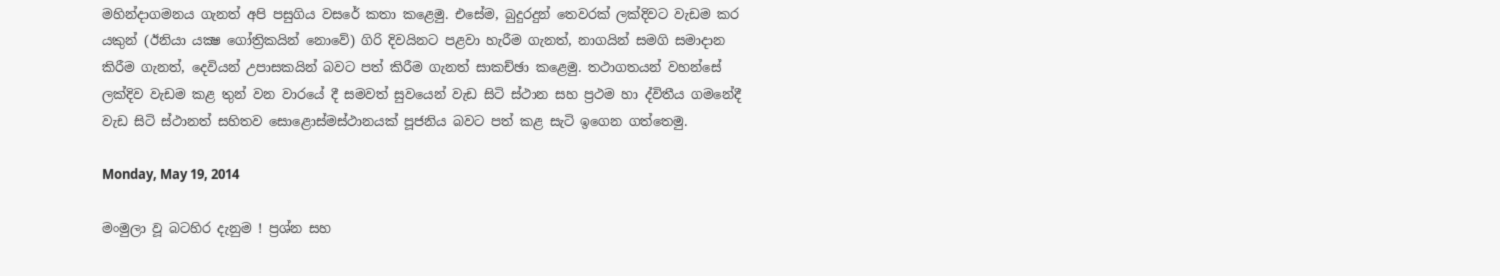මහින්දාගමනය ගැනත් අපි පසුගිය වසරේ කතා කළෙමු. එසේම, බුදුරදුන් තෙවරක් ලක්දිවට වැඩම කර යකුන් (ඊනියා යක්‍ෂ ගෝත්‍රිකයින් නොවේ) ගිරි දිවයිනට පළවා හැරීම ගැනත්, නාගයින් සමගි සමාදාන කිරීම ගැනත්, දෙවියන් උපාසකයින් බවට පත් කිරීම ගැනත් සාකච්ඡා කළෙමු. තථාගතයන් වහන්සේ ලක්දිව වැඩම කළ තුන් වන වාරයේ දී සමවත් සුවයෙන් වැඩ සිටි ස්ථාන සහ ප්‍රථම හා ද්විතීය ගමනේදී වැඩ සිටි ස්ථානත් සහිතව සොළොස්මස්ථානයක් පූජනිය බවට පත් කළ සැටි ඉගෙන ගත්තෙමු.

Monday, May 19, 2014

මංමුලා වූ බටහිර දැනුම ! ප්‍රශ්න සහ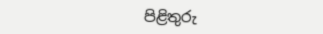පිළිතුරු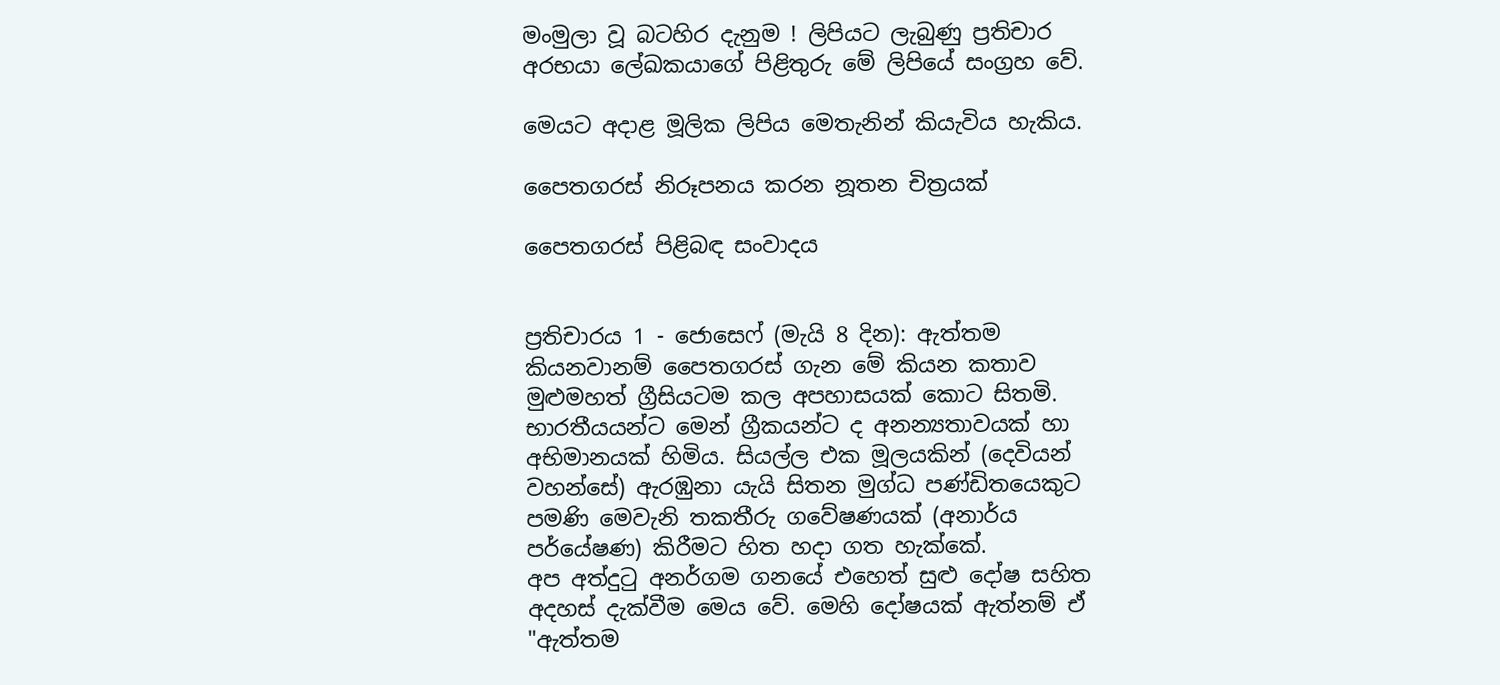මංමුලා වූ බටහිර දැනුම ! ලිපියට ලැබුණු ප්‍රතිචාර අරභයා ලේඛකයාගේ පිළිතුරු මේ ලිපියේ සංග්‍රහ වේ.

මෙයට අදාළ මූලික ලිපිය මෙතැනින් කියැවිය හැකිය.

පෛතගරස් නිරූපනය කරන නූතන චිත්‍රයක්

පෛතගරස් පිළිබඳ සංවාදය


ප්‍රතිචාරය 1 - ජොසෙෆ් (මැයි 8 දින): ඇත්තම කියනවානම් පෛතගරස් ගැන මේ කියන කතාව මුළුමහත් ග්‍රීසියටම කල අපහාසයක් කොට සිතමි. භාරතීයයන්ට මෙන් ග්‍රීකයන්ට ද අනන්‍යතාවයක් හා අභිමානයක් හිමිය. සියල්ල එක මූලයකින් (දෙවියන් වහන්සේ) ඇරඹුනා යැයි සිතන මුග්ධ පණ්ඩිතයෙකුට පමණි මෙවැනි තකතීරු ගවේෂණයක් (අනාර්ය පර්යේෂණ) කිරීමට හිත හදා ගත හැක්කේ.
අප අත්දුටු අනර්ගම ගනයේ එහෙත් සුළු දෝෂ සහිත අදහස් දැක්වීම මෙය වේ. මෙහි දෝෂයක් ඇත්නම් ඒ "ඇත්තම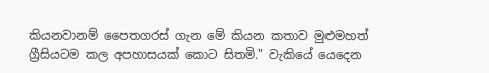කියනවානම් පෛතගරස් ගැන මේ කියන කතාව මුළුමහත් ග්‍රීසියටම කල අපහාසයක් කොට සිතමි." වැකියේ යෙදෙන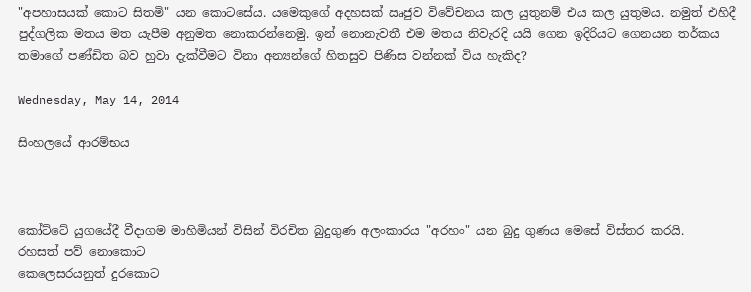"අපහාසයක් කොට සිතමි" යන කොටසේය. යමෙකුගේ අදහසක් ඍජුව විවේචනය කල යුතුනම් එය කල යුතුමය. නමුත් එහිදී පුද්ගලික මතය මත යැපීම අනුමත නොකරන්නෙමු. ඉන් නොනැවතී එම මතය නිවැරදි යයි ගෙන ඉදිරියට ගෙනයන තර්කය තමාගේ පණ්ඩිත බව හුවා දැක්වීමට විනා අන්‍යන්ගේ හිතසුව පිණිස වන්නක් විය හැකිද?

Wednesday, May 14, 2014

සිංහලයේ ආරම්භය



කෝට්ටේ යුගයේදී වීදාගම මාහිමියන් විසින් විරචිත බුදුගුණ අලංකාරය "අරහං" යන බුදු ගුණය මෙසේ විස්තර කරයි.
රහසත් පව් නොකොට
කෙලෙසරයනුත් දුරකොට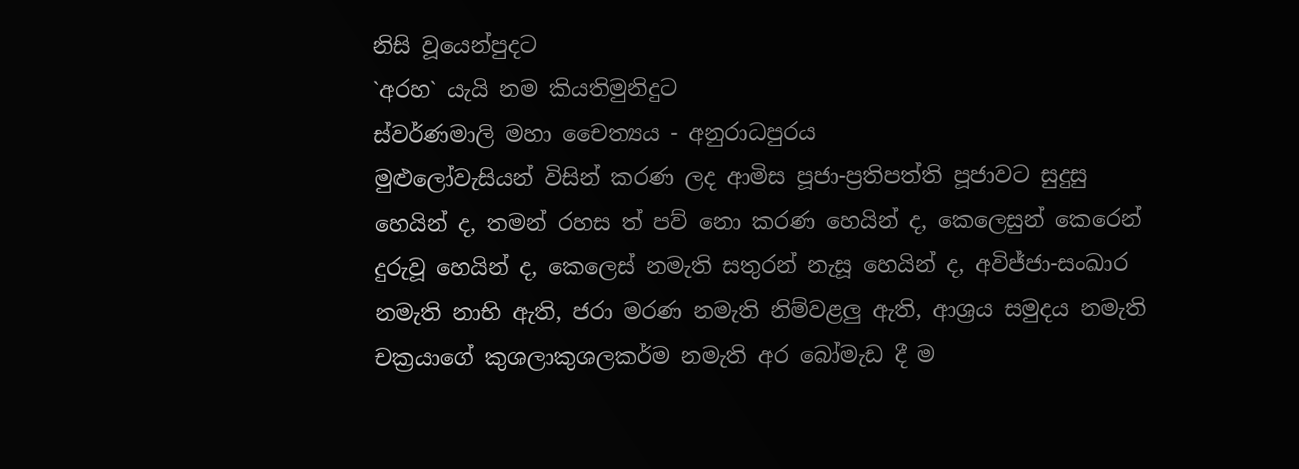නිසි වූයෙන්පුදට
`අරහ` යැයි නම කියතිමුනිදුට
ස්වර්ණමාලි මහා චෛත්‍යය - අනුරාධපුරය
මුළුලෝවැසියන් විසින් කරණ ලද ආමිස පූජා-ප්‍රතිපත්ති පූජාවට සුදුසු හෙයින් ද, තමන් රහස ත් පව් නො කරණ හෙයින් ද, කෙලෙසුන් කෙරෙන් දුරුවූ හෙයින් ද, කෙලෙස් නමැති සතුරන් නැසූ හෙයින් ද, අවිජ්ජා-සංඛාර නමැති නාභි ඇති, ජරා මරණ නමැති නිම්වළලු ඇති, ආශ්‍රය සමුදය නමැති චක්‍රයාගේ කුශලාකුශලකර්ම නමැති අර බෝමැඩ දී ම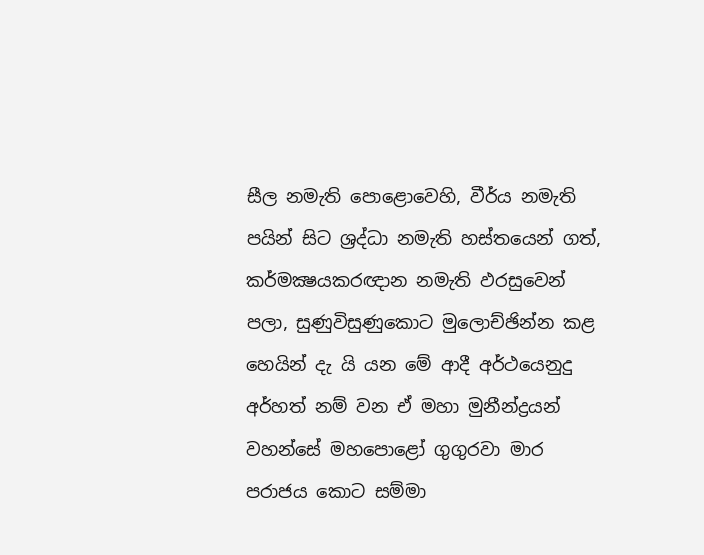සීල නමැති පොළොවෙහි, වීර්ය නමැති පයින් සිට ශ්‍රද්ධා නමැති හස්තයෙන් ගත්, කර්මක්‍ෂයකරඥාන නමැති ඵරසුවෙන් පලා, සුණුවිසුණුකොට මුලොච්ඡින්න කළ හෙයින් දැ යි යන මේ ආදී අර්ථයෙනුදු අර්හත් නම් වන ඒ මහා මුනීන්ද්‍රයන් වහන්සේ මහපොළෝ ගුගුරවා මාර පරාජය කොට සම්මා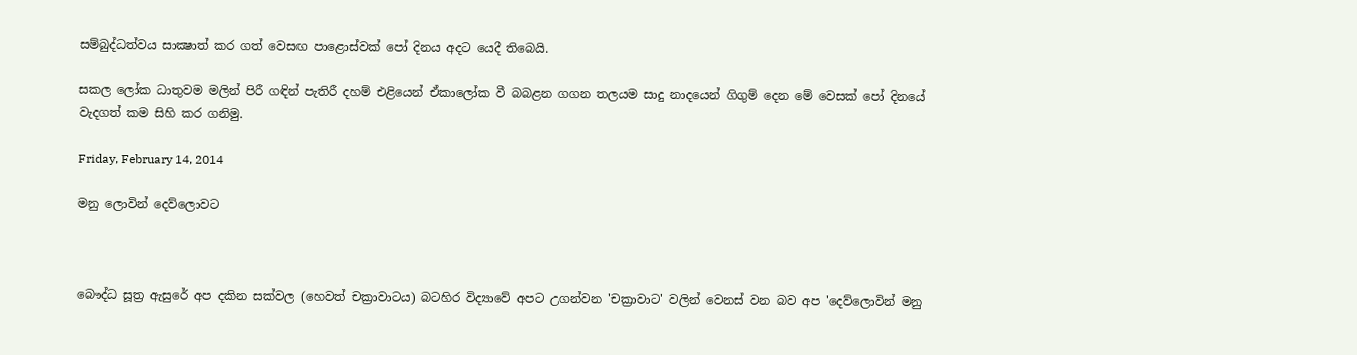සම්බුද්ධත්වය සාක්‍ෂාත් කර ගත් වෙසඟ පාළොස්වක් පෝ දිනය අදට යෙදී තිබෙයි.

සකල ලෝක ධාතුවම මලින් පිරී ගඳින් පැතිරී දහම් එළියෙන් ඒකාලෝක වී බබළන ගගන තලයම සාදු නාදයෙන් ගිගුම් දෙන මේ වෙසක් පෝ දිනයේ වැදගත් කම සිහි කර ගනිමු.

Friday, February 14, 2014

මනු ලොවින් දෙව්ලොවට



බෞද්ධ සූත්‍ර ඇසුරේ අප දකින සක්වල (හෙවත් චක්‍රාවාටය) බටහිර විද්‍යාවේ අපට උගන්වන 'චක්‍රාවාට' වලින් වෙනස් වන බව අප 'දෙව්ලොවින් මනු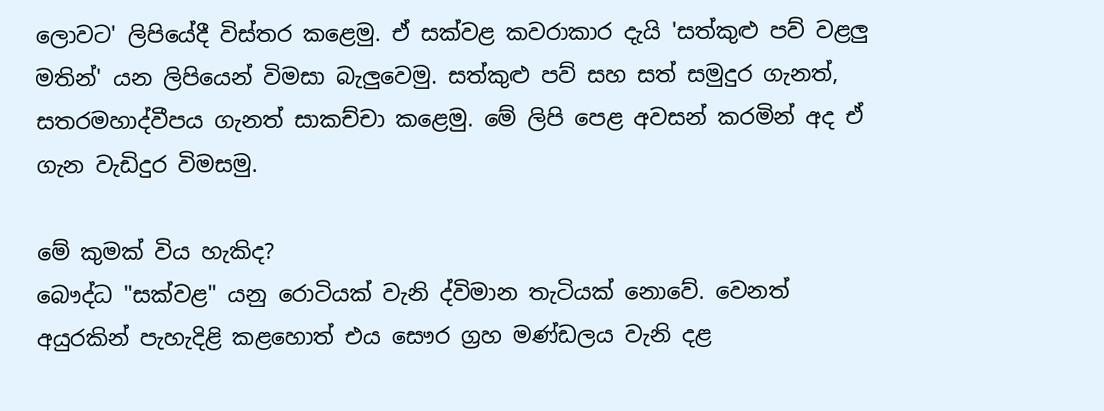ලොවට' ලිපියේදී විස්තර කළෙමු. ඒ සක්වළ කවරාකාර දැයි 'සත්කුළු පව් වළලු මතින්' යන ලිපියෙන් විමසා බැලුවෙමු. සත්කුළු පව් සහ සත් සමුදුර ගැනත්, සතරමහාද්වීපය ගැනත් සාකච්චා කළෙමු. මේ ලිපි පෙළ අවසන් කරමින් අද ඒ ගැන වැඩිදුර විමසමු.

මේ කුමක් විය හැකිද?
බෞද්ධ "සක්වළ" යනු රොටියක් වැනි ද්විමාන තැටියක් නොවේ. වෙනත් අයුරකින් පැහැදිළි කළහොත් එය සෞර ග්‍රහ මණ්ඩලය වැනි දළ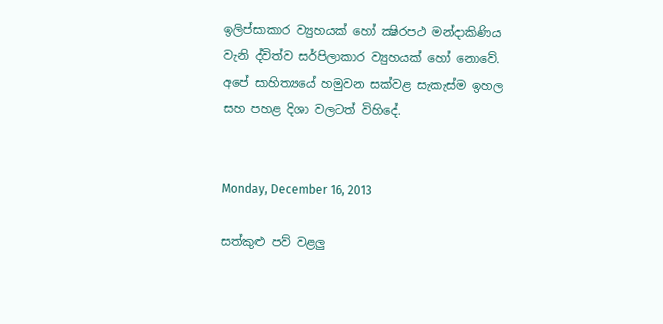ඉලිප්සාකාර ව්‍යුහයක් හෝ ක්‍ෂිරපථ මන්දාකිණිය වැනි ද්විත්ව සර්පිලාකාර ව්‍යුහයක් හෝ නොවේ. අපේ සාහිත්‍යයේ හමුවන සක්වළ සැකැස්ම ඉහල සහ පහළ දිශා වලටත් විහිදේ.


Monday, December 16, 2013

සත්කුළු පව් වළලු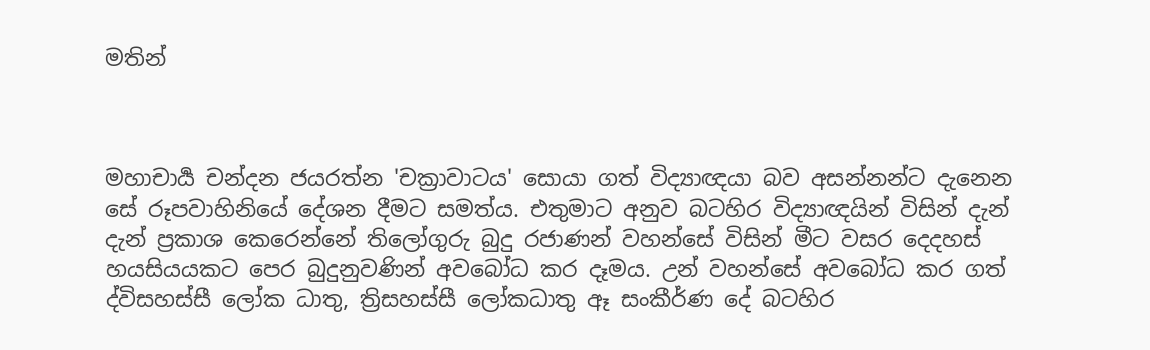මතින්



මහාචාර්‍ය චන්දන ජයරත්න 'චක්‍රාවාටය' සොයා ගත් විද්‍යාඥයා බව අසන්නන්ට දැනෙන සේ රූපවාහිනියේ දේශන දීමට සමත්ය. එතුමාට අනුව බටහිර විද්‍යාඥයින් විසින් දැන් දැන් ප්‍රකාශ කෙරෙන්නේ තිලෝගුරු බුදු රජාණන් වහන්සේ විසින් මීට වසර දෙදහස් හයසියයකට පෙර බුදුනුවණින් අවබෝධ කර දෑමය. උන් වහන්සේ අවබෝධ කර ගත් ද්විසහස්සී ලෝක ධාතු, ත්‍රිසහස්සී ලෝකධාතු ඈ සංකීර්ණ දේ බටහිර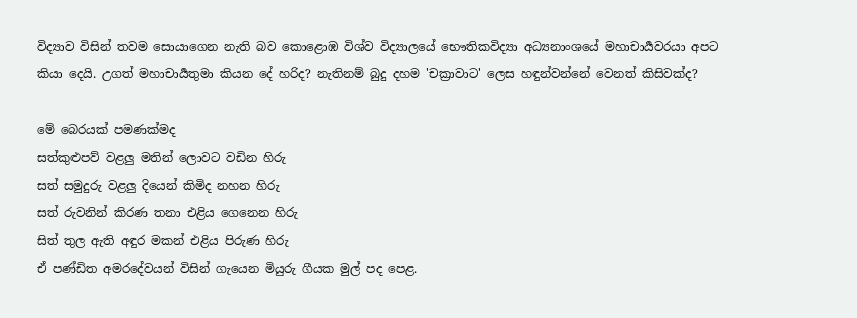විද්‍යාව විසින් තවම සොයාගෙන නැති බව කොළොඹ විශ්ව විද්‍යාලයේ භෞතිකවිද්‍යා අධ්‍යනාංශයේ මහාචාර්‍යවරයා අපට කියා දෙයි. උගත් මහාචාර්‍යතුමා කියන දේ හරිද? නැතිනම් බුදු දහම 'චක්‍රාවාට' ලෙස හඳුන්වන්නේ වෙනත් කිසිවක්ද?

මේ බෙරයක් පමණක්මද
සත්කුළුපව් වළලු මතින් ලොවට වඩින හිරු
සත් සමුදුරු වළලු දියෙන් කිමිද නහන හිරු
සත් රුවනින් කිරණ තනා එළිය ගෙනෙන හිරු
සිත් තුල ඇති අඳුර මකන් එළිය පිරුණ හිරු
ඒ පණ්ඩිත අමරදේවයන් විසින් ගැයෙන මියුරු ගීයක මුල් පද පෙළ.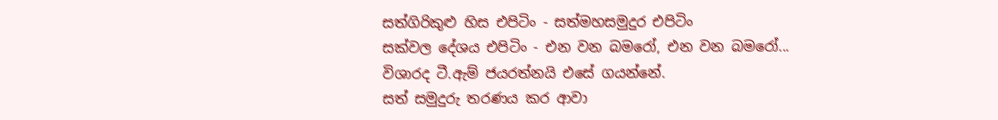සත්ගිරිකුළු හිස එපිටිං - සත්මහසමුදුර එපිටිං
සක්වල දේශය එපිටිං - එන වන බමරෝ, එන වන බමරෝ...
විශාරද ටී.ඇම් ජයරත්නයි එසේ ගයන්නේ.
සත් සමුදුරු තරණය කර ආවා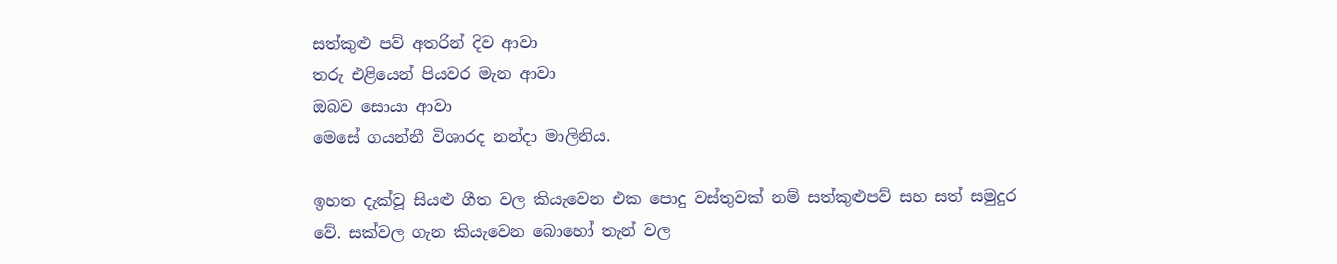සත්කුළු පව් අතරින් දිව ආවා
තරු එළියෙන් පියවර මැන ආවා
ඔබව සොයා ආවා
මෙසේ ගයන්නී විශාරද නන්දා මාලිනිය.

ඉහත දැක්වූ සියළු ගීත වල කියැවෙන එක පොදු වස්තුවක් නම් සත්කුළුපව් සහ සත් සමුදුර වේ. සක්වල ගැන කියැවෙන බොහෝ තැන් වල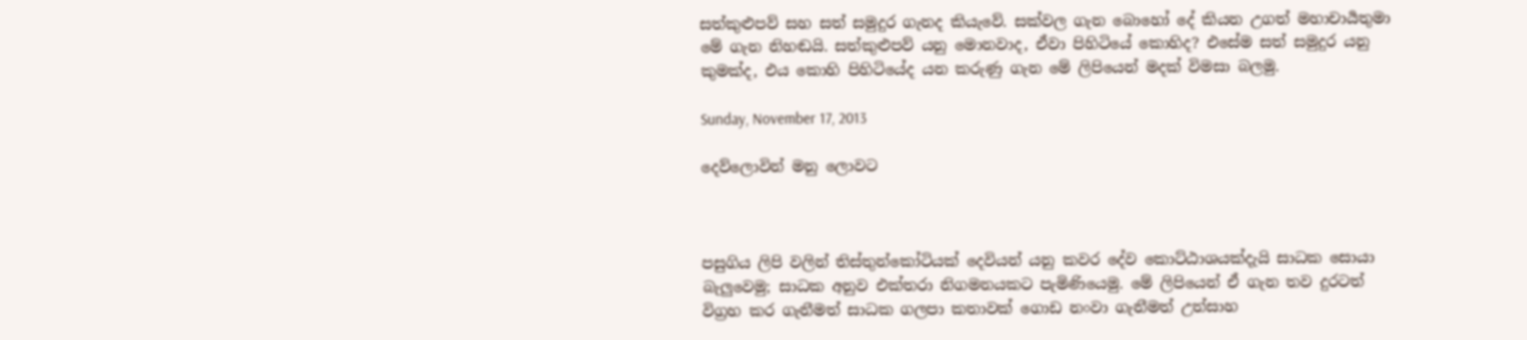සත්කුළුපව් සහ සත් සමුදුර ගැනද කියැවේ. සක්වල ගැන බොහෝ දේ කියන උගත් මහාචාර්‍යතුමා මේ ගැන නිහඬයි. සත්කුළුපව් යනු මොනවාද, ඒවා පිහිටියේ කොහිද? එසේම සත් සමුදුර යනු කුමක්ද, එය කොහි පිහිටියේද යන කරුණු ගැන මේ ලිපියෙන් මදක් විමසා බලමු.

Sunday, November 17, 2013

දෙව්ලොවින් මනු ලොවට



පසුගිය ලිපි වලින් තිස්තුන්කෝටියක්‌ දෙවියන් යනු කවර දේව කොට්ඨාශයක්දැයි සාධක සොයා බැලුවෙමු; සාධක අනුව එක්තරා නිගමනයකට පැමිණියෙමු. මේ ලිපියෙන් ඒ ගැන තව දුරටත් විග්‍රහ කර ගැනීමත් සාධක ගලපා කතාවක් ගොඩ නංවා ගැනීමත් උත්සාහ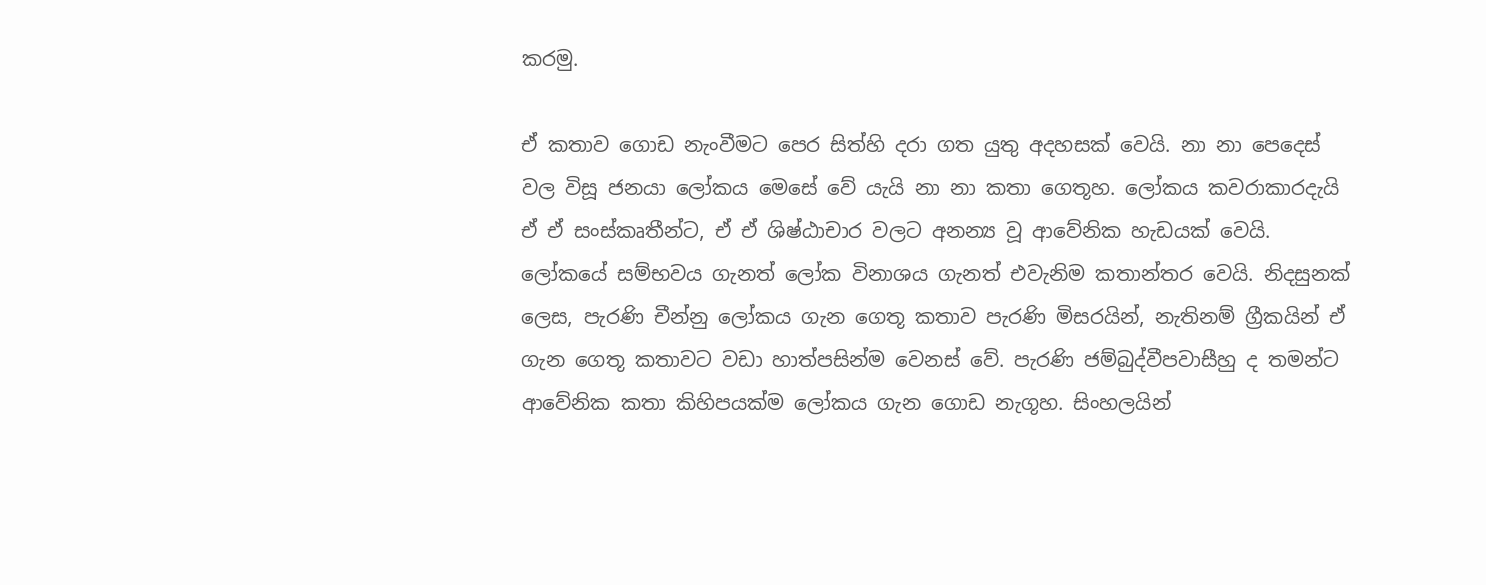කරමු.

ඒ කතාව ගොඩ නැංවීමට පෙර සිත්හි දරා ගත යුතු අදහසක් වෙයි. නා නා පෙදෙස් වල විසූ ජනයා ලෝකය මෙසේ වේ යැයි නා නා කතා ගෙතූහ. ලෝකය කවරාකාරදැයි ඒ ඒ සංස්කෘතීන්ට, ඒ ඒ ශිෂ්ඨාචාර වලට අනන්‍ය වූ ආවේනික හැඩයක් වෙයි. ලෝකයේ සම්භවය ගැනත් ලෝක විනාශය ගැනත් එවැනිම කතාන්තර වෙයි. නිදසුනක් ලෙස, පැරණි චීන්නු ලෝකය ගැන ගෙතූ කතාව පැරණි මිසරයින්, නැතිනම් ග්‍රීකයින් ඒ ගැන ගෙතූ කතාවට වඩා හාත්පසින්ම වෙනස් වේ. පැරණි ජම්බුද්වීපවාසීහු ද තමන්ට ආවේනික කතා කිහිපයක්ම ලෝකය ගැන ගොඩ නැගූහ. සිංහලයින්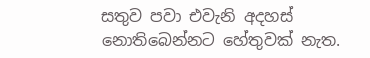සතුව පවා එවැනි අදහස් නොතිබෙන්නට හේතුවක් නැත.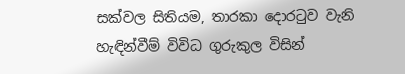සක්වල සිතියම, තාරකා දොරටුව වැනි හැඳින්වීම් විවිධ ගුරුකුල විසින්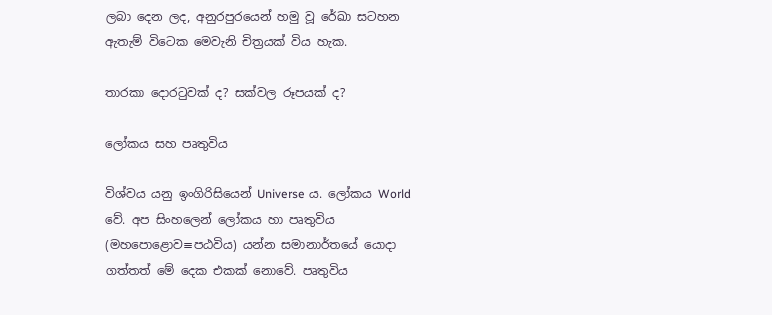ලබා දෙන ලද, අනුරපුරයෙන් හමු වූ රේඛා සටහන ඇතැම් විටෙක මෙවැනි චිත්‍රයක් විය හැක.

තාරකා දොරටුවක් ද? සක්වල රූපයක් ද?

ලෝකය සහ පෘතුවිය

විශ්වය යනු ඉංගිරිසියෙන් Universe ය. ලෝකය World වේ. අප සිංහලෙන් ලෝකය හා පෘතුවිය (මහපොළොව≡පඨවිය) යන්න සමානාර්තයේ යොදා ගත්තත් මේ දෙක එකක් නොවේ. පෘතුවිය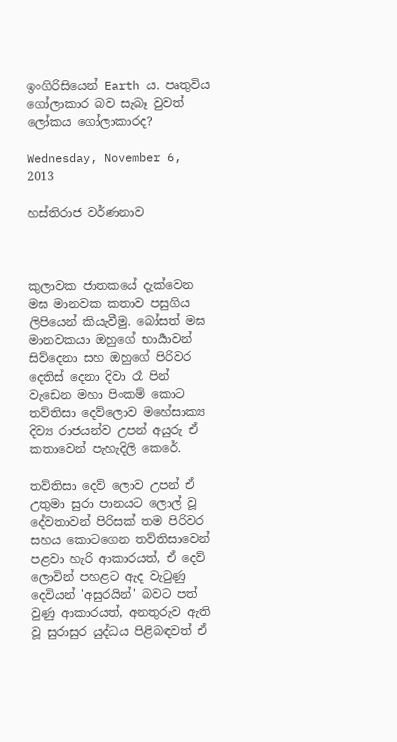ඉංගිරිසියෙන් Earth ය. පෘතුවිය ගෝලාකාර බව සැබෑ වුවත් ලෝකය ගෝලාකාරද?

Wednesday, November 6, 2013

හස්තිරාජ වර්ණනාව



කුලාවක ජාතකයේ දැක්වෙන මඝ මානවක කතාව පසුගිය ලිපියෙන් කියැවීමු. බෝසත් මඝ මානවකයා ඔහුගේ භාර්‍යාවන් සිව්දෙනා සහ ඔහුගේ පිරිවර දෙතිස් දෙනා දිවා රෑ පින් වැඩෙන මහා පිංකම් කොට තව්තිසා දෙව්ලොව මහේසාක්‍ය දිව්‍ය රාජයන්ව උපන් අයුරු ඒ කතාවෙන් පැහැදිලි කෙරේ.

තව්තිසා දෙව් ලොව උපන් ඒ උතුමා සුරා පානයට ලොල් වූ දේවතාවන් පිරිසක් තම පිරිවර සහය කොටගෙන තව්තිසාවෙන් පළවා හැරි ආකාරයත්, ඒ දෙව් ලොවින් පහළට ඇද වැටුණු දෙවියන් 'අසුරයින්' බවට පත් වුණු ආකාරයත්, අනතුරුව ඇති වූ සුරාසුර යුද්ධය පිළිබඳවත් ඒ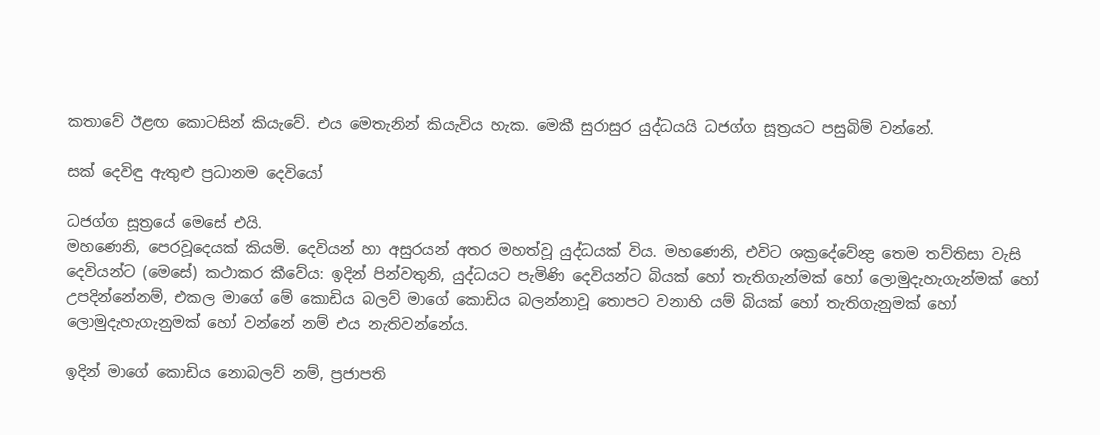කතාවේ ඊළඟ කොටසින් කියැවේ. එය මෙතැනින් කියැවිය හැක. මෙකී සුරාසුර යුද්ධයයි ධජග්ග සූත්‍රයට පසුබිම් වන්නේ.

සක් දෙවිඳු ඇතුළු ප්‍රධානම දෙවියෝ

ධජග්ග සූත්‍රයේ මෙසේ එයි.
මහණෙනි, පෙරවූදෙයක් කියමි. දෙවියන් හා අසුරයන් අතර මහත්වූ යුද්ධයක් විය. මහණෙනි, එවිට ශක්‍රදේවේන්‍ද්‍ර තෙම තව්තිසා වැසි දෙවියන්ට (මෙසේ) කථාකර කීවේය: ඉදින් පින්වතුනි, යුද්ධයට පැමිණි දෙවියන්ට බියක් හෝ තැතිගැන්මක් හෝ ලොමුදැහැගැන්මක් හෝ උපදින්නේනම්, එකල මාගේ මේ කොඩිය බලව් මාගේ කොඩිය බලන්නාවූ තොපට වනාහි යම් බියක් හෝ තැතිගැනුමක් හෝ ලොමුදැහැගැනුමක් හෝ වන්නේ නම් එය නැතිවන්නේය.

ඉදින් මාගේ කොඩිය නොබලව් නම්, ප්‍රජාපති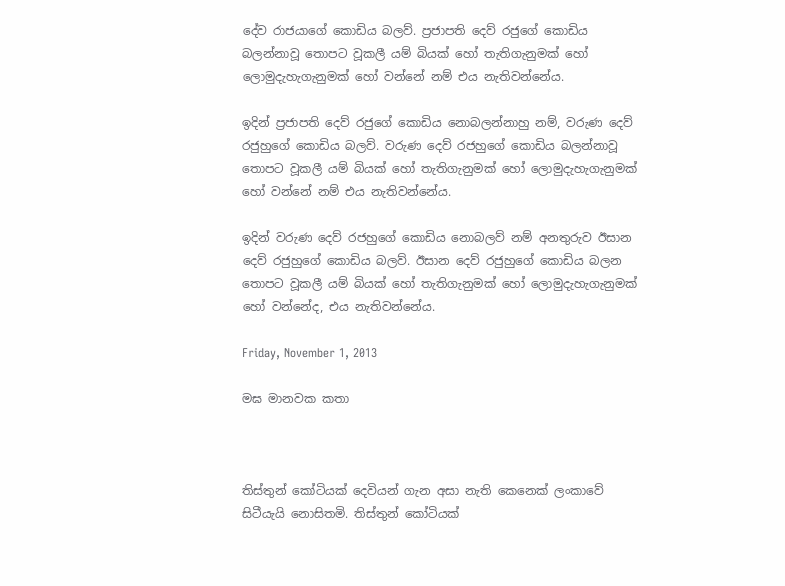දේව රාජයාගේ කොඩිය බලව්. ප්‍රජාපති දෙව් රජුගේ කොඩිය බලන්නාවූ තොපට වූකලී යම් බියක් හෝ තැතිගැනුමක් හෝ ලොමුදැහැගැනුමක් හෝ වන්නේ නම් එය නැතිවන්නේය.

ඉදින් ප්‍රජාපති දෙව් රජුගේ කොඩිය නොබලන්නාහු නම්, වරුණ දෙව් රජුහුගේ කොඩිය බලව්. වරුණ දෙව් රජහුගේ කොඩිය බලන්නාවූ තොපට වූකලී යම් බියක් හෝ තැතිගැනුමක් හෝ ලොමුදැහැගැනුමක් හෝ වන්නේ නම් එය නැතිවන්නේය.

ඉදින් වරුණ දෙව් රජහුගේ කොඩිය නොබලව් නම් අනතුරුව ඊසාන දෙව් රජුහුගේ කොඩිය බලව්. ඊසාන දෙව් රජුහුගේ කොඩිය බලන තොපට වූකලී යම් බියක් හෝ තැතිගැනුමක් හෝ ලොමුදැහැගැනුමක් හෝ වන්නේද, එය නැතිවන්නේය.

Friday, November 1, 2013

මඝ මානවක කතා



තිස්තුන් කෝටියක්‌ දෙවියන් ගැන අසා නැති කෙනෙක් ලංකාවේ සිටීයැයි නොසිතමි. තිස්තුන් කෝටියක්‌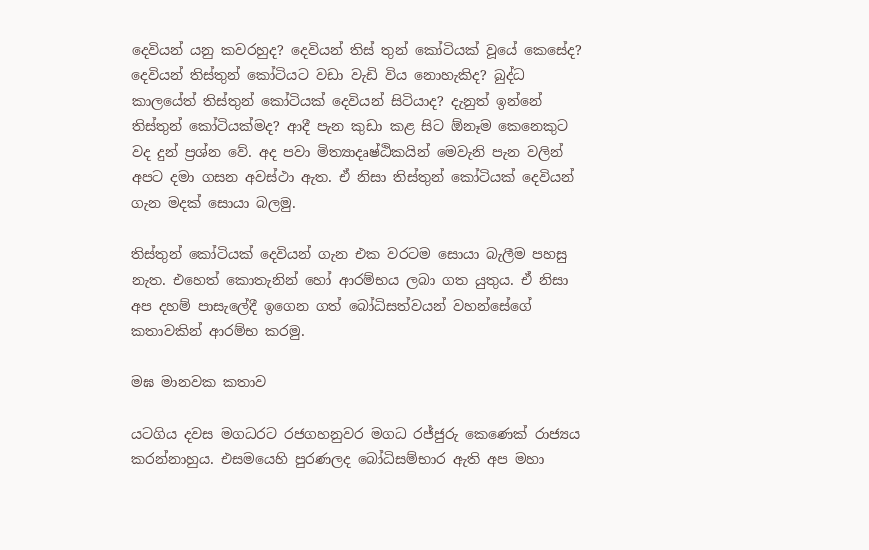දෙවියන් යනු කවරහුද? දෙවියන් තිස් තුන් කෝටියක්‌ වූයේ කෙසේද? දෙවියන් තිස්තුන් කෝටියට වඩා වැඩි විය නොහැකිද? බුද්ධ කාලයේත් තිස්තුන් කෝටියක් දෙවියන් සිටියාද? දැනුත් ඉන්නේ තිස්තුන් කෝටියක්මද? ආදී පැන කුඩා කළ සිට ඕනෑම කෙනෙකුට වද දුන් ප්‍රශ්න වේ. අද පවා මිත්‍යාදෘෂ්ඨිකයින් මෙවැනි පැන වලින් අපට දමා ගසන අවස්ථා ඇත. ඒ නිසා තිස්තුන් කෝටියක් දෙවියන් ගැන මදක් සොයා බලමු.

තිස්තුන් කෝටියක්‌ දෙවියන් ගැන එක වරටම සොයා බැලීම පහසු නැත. එහෙත් කොතැනින් හෝ ආරම්භය ලබා ගත යුතුය. ඒ නිසා අප දහම් පාසැලේදී ඉගෙන ගත් බෝධිසත්වයන් වහන්සේගේ කතාවකින් ආරම්භ කරමු.

මඝ මානවක කතාව

යටගිය දවස මගධරට රජගහනුවර මගධ රජ්ජුරු කෙණෙක් රාජ්‍යය කරන්නාහුය. එසමයෙහි පුරණලද බෝධිසම්භාර ඇති අප මහා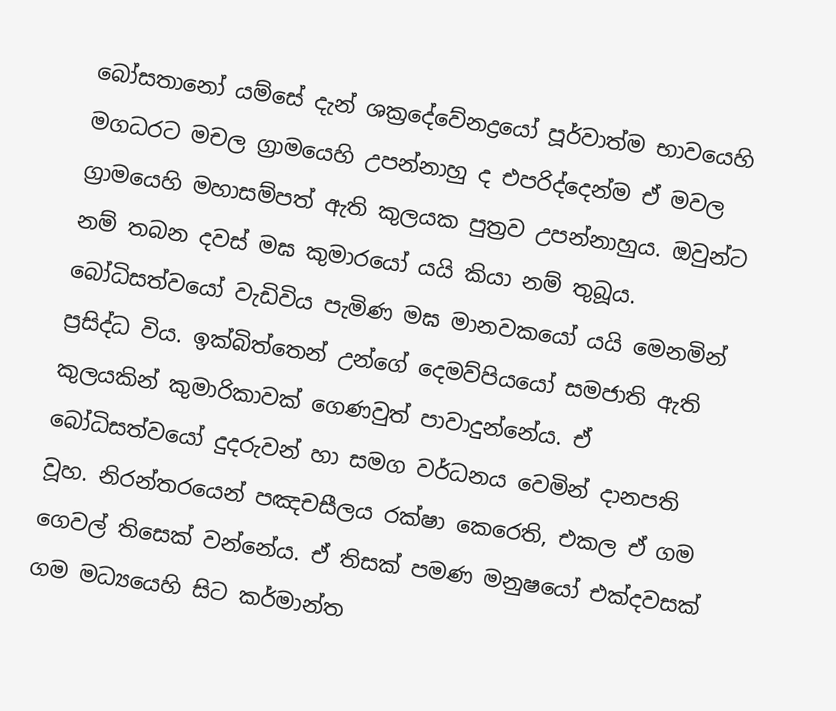බෝසතානෝ යම්සේ දැන් ශක්‍රදේවේනද්‍රයෝ පූර්වාත්ම භාවයෙහි මගධරට මචල ග්‍රාමයෙහි උපන්නාහු ද එපරිද්දෙන්ම ඒ මවල ග්‍රාමයෙහි මහාසම්පත් ඇති කුලයක පුත්‍රව උපන්නාහුය. ඔවුන්ට නම් තබන දවස් මඝ කුමාරයෝ යයි කියා නම් තුබූය. බෝධිසත්වයෝ වැඩිවිය පැමිණ මඝ මානවකයෝ යයි මෙනමින් ප්‍රසිද්ධ විය. ඉක්බිත්තෙන් උන්ගේ දෙමව්පියයෝ සමජාති ඇති කුලයකින් කුමාරිකාවක් ගෙණවුත් පාවාදුන්නේය. ඒ බෝධිසත්වයෝ දුදරුවන් හා සමග වර්ධනය වෙමින් දානපති වූහ. නිරන්තරයෙන් පඤචසීලය රක්ෂා කෙරෙති, එකල ඒ ගම ගෙවල් තිසෙක් වන්නේය. ඒ තිසක් පමණ මනුෂයෝ එක්දවසක් ගම මධ්‍යයෙහි සිට කර්මාන්ත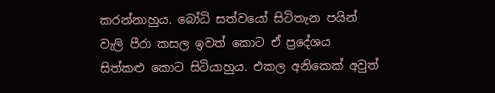කරන්නාහුය. බෝධි සත්වයෝ සිටිතැන පයින් වැලි පීරා කසල ඉවත් කොට ඒ ප්‍රදේශය සිත්කළු කොට සිටියාහුය. එකල අනිකෙක් අවුත්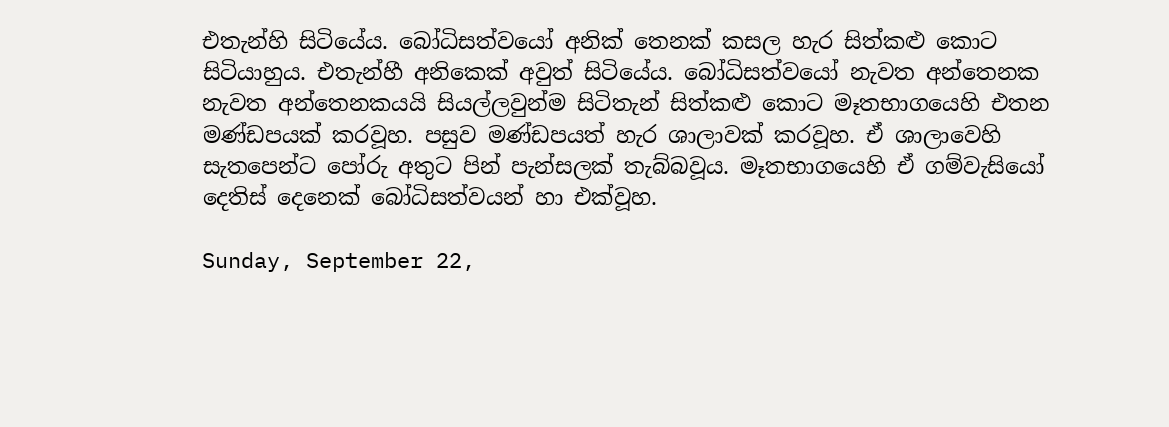එතැන්හි සිටියේය. බෝධිසත්වයෝ අනික් තෙනක් කසල හැර සිත්කළු කොට සිටියාහුය. එතැන්හී අනිකෙක් අවුත් සිටියේය. බෝධිසත්වයෝ නැවත අන්තෙනක නැවත අන්තෙනකයයි සියල්ලවුන්ම සිටිතැන් සිත්කළු කොට මෑතභාගයෙහි එතන මණ්ඩපයක් කරවූහ. පසුව මණ්ඩපයත් හැර ශාලාවක් කරවූහ. ඒ ශාලාවෙහි සැතපෙන්ට පෝරු අතුට පින් පැන්සලක් තැබ්බවූය. මෑතභාගයෙහි ඒ ගම්වැසියෝ දෙතිස් දෙනෙක් බෝධිසත්වයන් හා එක්වූහ.

Sunday, September 22,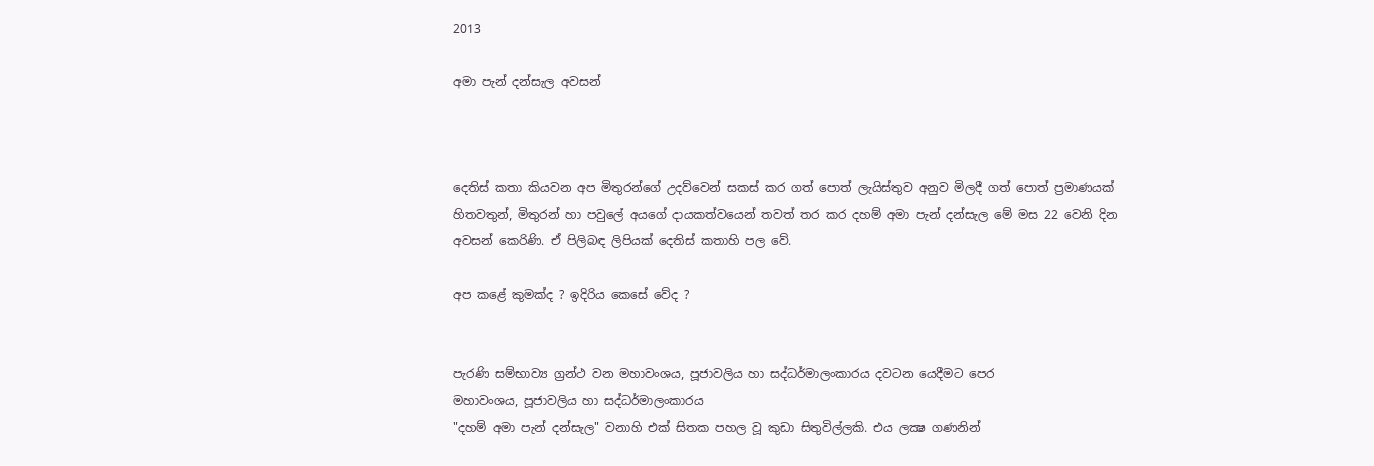2013

අමා පැන් දන්සැල අවසන්



දෙතිස් කතා කියවන අප මිතුරන්ගේ උදව්වෙන් සකස් කර ගත් පොත් ලැයිස්තුව අනුව මිලදී ගත් පොත් ප්‍රමාණයක් හිතවතුන්, මිතුරන් හා පවුලේ අයගේ දායකත්වයෙන් තවත් තර කර දහම් අමා පැන් දන්සැල මේ මස 22 වෙනි දින අවසන් කෙරිණි. ඒ පිලිබඳ ලිපියක් දෙතිස් කතාහි පල වේ.

අප කළේ කුමක්ද ? ඉදිරිය කෙසේ වේද ?


පැරණි සම්භාව්‍ය ග්‍රන්ථ වන මහාවංශය, පූජාවලිය හා සද්ධර්මාලංකාරය දවටන යෙදීමට පෙර
මහාවංශය, පූජාවලිය හා සද්ධර්මාලංකාරය
"දහම් අමා පැන් දන්සැල" වනාහි එක් සිතක පහල වූ කුඩා සිතුවිල්ලකි. එය ලක්‍ෂ ගණනින්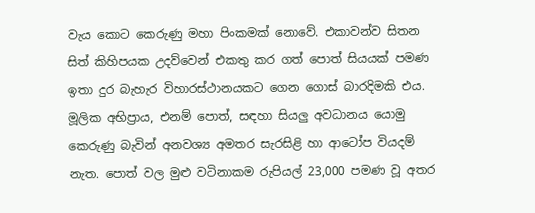වැය කොට කෙරුණු මහා පිංකමක් නොවේ. එකාවන්ව සිතන සිත් කිහිපයක උදව්වෙන් එකතු කර ගත් පොත් සියයක් පමණ ඉතා දුර බැහැර විහාරස්ථානයකට ගෙන ගොස් බාරදිමකි එය. මූලික අභිප්‍රාය, එනම් පොත්, සඳහා සියලු අවධානය යොමු කෙරුණු බැවින් අනවශ්‍ය අමතර සැරසිළි හා ආටෝප වියදම් නැත. පොත් වල මුළු වටිනාකම රුපියල් 23,000 පමණ වූ අතර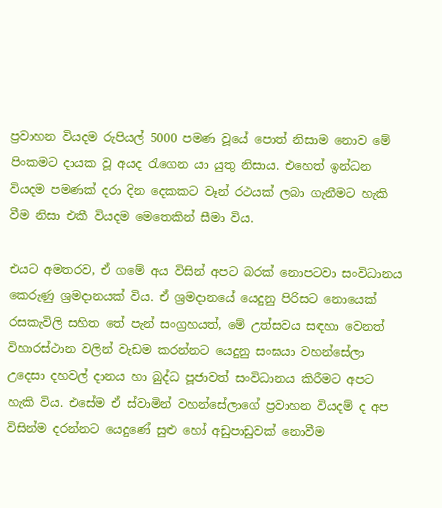ප්‍රවාහන වියදම රුපියල් 5000 පමණ වූයේ පොත් නිසාම නොව මේ පිංකමට දායක වූ අයද රැගෙන යා යුතු නිසාය. එහෙත් ඉන්ධන වියදම පමණක් දරා දින දෙකකට වෑන් රථයක් ලබා ගැනීමට හැකි වීම නිසා එකී වියදම මෙතෙකින් සීමා විය.

එයට අමතරව, ඒ ගමේ අය විසින් අපට බරක් නොපටවා සංවිධානය කෙරුණු ශ්‍රමදානයක් විය. ඒ ශ්‍රමදානයේ යෙදුනු පිරිසට නොයෙක් රසකැවිලි සහිත තේ පැන් සංග්‍රහයත්, මේ උත්සවය සඳහා වෙනත් විහාරස්ථාන වලින් වැඩම කරන්නට යෙදුනු සංඝයා වහන්සේලා උදෙසා දහවල් දානය හා බුද්ධ පූජාවත් සංවිධානය කිරීමට අපට හැකි විය. එසේම ඒ ස්වාමින් වහන්සේලාගේ ප්‍රවාහන වියදම් ද අප විසින්ම දරන්නට යෙදුණේ සුළු හෝ අඩුපාඩුවක් නොවීම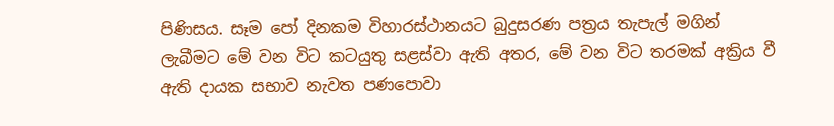පිණිසය. සෑම පෝ දිනකම විහාරස්ථානයට බුදුසරණ පත්‍රය තැපැල් මගින් ලැබීමට මේ වන විට කටයුතු සළස්වා ඇති අතර, මේ වන විට තරමක් අක්‍රිය වී ඇති දායක සභාව නැවත පණපොවා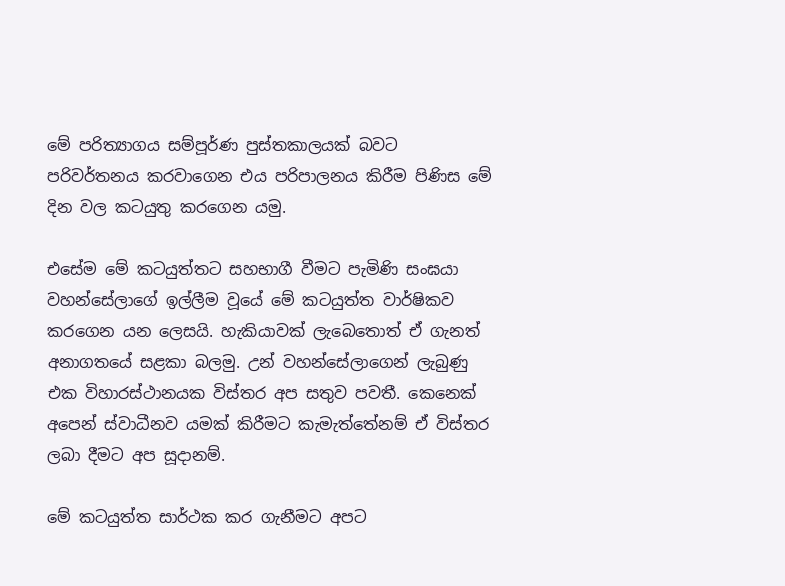මේ පරිත්‍යාගය සම්පූර්ණ පුස්තකාලයක් බවට පරිවර්තනය කරවාගෙන එය පරිපාලනය කිරීම පිණිස මේ දින වල කටයුතු කරගෙන යමු.

එසේම මේ කටයුත්තට සහභාගී වීමට පැමිණි සංඝයා වහන්සේලාගේ ඉල්ලීම වූයේ මේ කටයුත්ත වාර්ෂිකව කරගෙන යන ලෙසයි. හැකියාවක් ලැබෙතොත් ඒ ගැනත් අනාගතයේ සළකා බලමු. උන් වහන්සේලාගෙන් ලැබුණු එක විහාරස්ථානයක විස්තර අප සතුව පවතී. කෙනෙක් අපෙන් ස්වාධීනව යමක් කිරීමට කැමැත්තේනම් ඒ විස්තර ලබා දීමට අප සූදානම්.

මේ කටයුත්ත සාර්ථක කර ගැනීමට අපට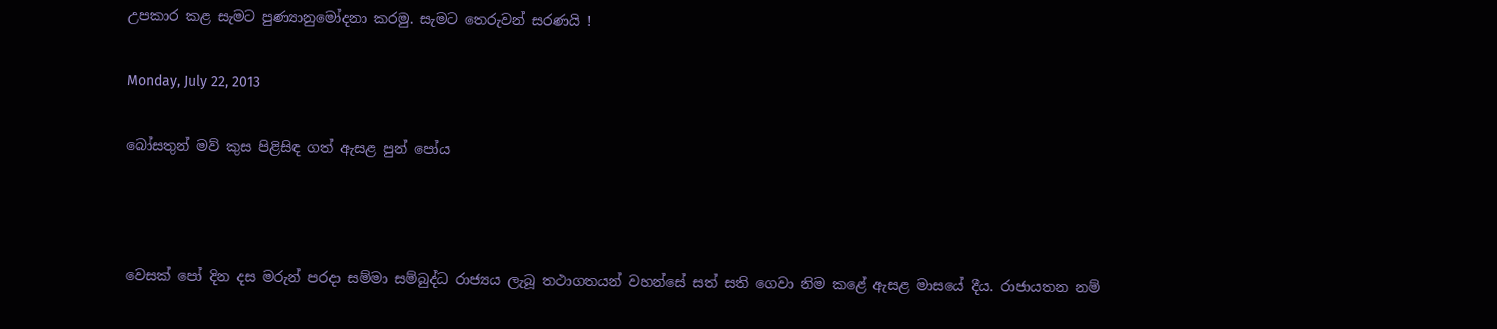උපකාර කළ සැමට පුණ්‍යානුමෝදනා කරමු. සැමට තෙරුවන් සරණයි !

Monday, July 22, 2013

බෝසතුන් මව් කුස පිළිසිඳ ගත් ඇසළ පුන් පෝය



වෙසක් පෝ දින දස මරුන් පරදා සම්මා සම්බුද්ධ රාජ්‍යය ලැබූ තථාගතයන් වහන්සේ සත් සති ගෙවා නිම කළේ ඇසළ මාසයේ දීය. රාජායතන නම්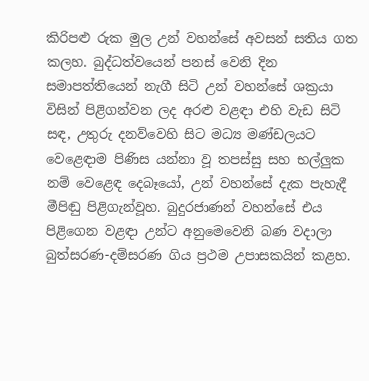කිරිපළු රුක මුල උන් වහන්සේ අවසන් සතිය ගත කලහ. බුද්ධත්වයෙන් පනස් වෙනි දින සමාපත්තියෙන් නැගී සිටි උන් වහන්සේ ශක්‍රයා විසින් පිළිගන්වන ලද අරළු වළඳා එහි වැඩ සිටි සඳ, උතුරු දනව්වෙහි සිට මධ්‍ය මණ්ඩලයට වෙළෙඳාම පිණිස යන්නා වූ තපස්සු සහ භල්ලුක නම් වෙළෙඳ දෙබෑයෝ, උන් වහන්සේ දැක පැහැදී මීපිඬු පිළිගැන්වූහ. බුදුරජාණන් වහන්සේ එය පිළිගෙන වළඳා උන්ට අනුමෙවෙනි බණ වදාලා බුත්සරණ-දම්සරණ ගිය ප්‍රථම උපාසකයින් කළහ.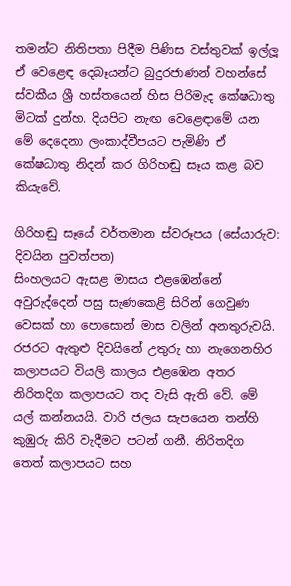තමන්ට නිතිපතා පිදීම පිණිස වස්තුවක් ඉල්ලූ ඒ වෙළෙඳ දෙබෑයන්ට බුදුරජාණන් වහන්සේ ස්වකීය ශ්‍රී හස්තයෙන් හිස පිරිමැද කේෂධාතු මිටක් දුන්හ. දියපිට නැඟ වෙළෙඳාමේ යන මේ දෙදෙනා ලංකාද්වීපයට පැමිණි ඒ කේෂධාතු නිදන් කර ගිරිහඬු සෑය කළ බව කියැවේ.

ගිරිහඬු සෑයේ වර්තමාන ස්වරූපය (සේයාරුව: දිවයින පුවත්පත)
සිංහලයට ඇසළ මාසය එළඹෙන්නේ අවුරුද්දෙන් පසු සැණකෙළි සිරින් ගෙවුණ වෙසක් හා පොසොන් මාස වලින් අනතුරුවයි. රජරට ඇතුළු දිවයිනේ උතුරු හා නැගෙනහිර කලාපයට වියලි කාලය එළඹෙන අතර නිරිතදිග කලාපයට තද වැසි ඇති වේ. මේ යල් කන්නයයි. වාරි ජලය සැපයෙන තන්හි කුඹුරු කිරි වැදීමට පටන් ගනී. නිරිතදිග තෙත් කලාපයට සහ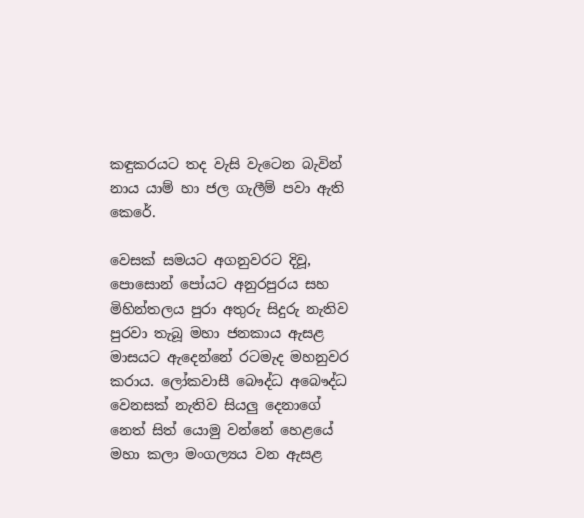කඳුකරයට තද වැසි වැටෙන බැවින් නාය යාම් හා ජල ගැලීම් පවා ඇති කෙරේ.

වෙසක් සමයට අගනුවරට දිවූ, පොසොන් පෝයට අනුරපුරය සහ මිහින්තලය පුරා අතුරු සිදුරු නැතිව පුරවා තැබූ මහා ජනකාය ඇසළ මාසයට ඇදෙන්නේ රටමැද මහනුවර කරාය. ලෝකවාසී බෞද්ධ අබෞද්ධ වෙනසක් නැතිව සියලු දෙනාගේ නෙත් සිත් යොමු වන්නේ හෙළයේ මහා කලා මංගල්‍යය වන ඇසළ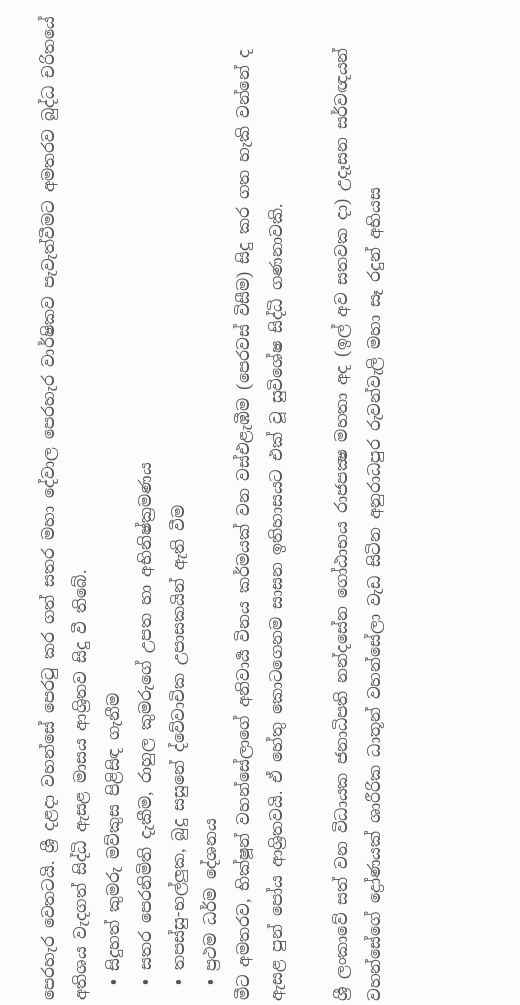පෙරහැර වෙතටයි. ශ්‍රී දළදා වහන්සේ පෙරටු කර ගත් සතර මහා දේවාල පෙරහැර වාර්ෂිකව පැවැත්වීමට අමතරව බුද්ධ චරිතයේ අතිශය වැදගත් සිද්ධි ඇසළ මාසය ආශ්‍රිතව සිදු වී තිබේ.
  • සිදුහත් කුමරු මව්කුස පිළිසිඳ ගැනීම
  • සතර පෙරනිමිති දැකීම, රාහුල කුමරුගේ උපත හා අභිනිෂ්ක්‍රමණය
  • තපස්සු-භල්ලුක, බුදු සසුනේ ද්වේවාචික උපාසකයින් ඇති වීම
  • ප්‍රථම ධර්ම දේශනය
මීට අමතරව, භික්ෂූන් වහන්සේලාගේ අනිවාර්‍ය විනය කර්මයක් වන වස්එළැඹීම (පෙරවස් විසීම) සිදු කර ගත හැකි වන්නේ ද ඇසළ පුන් පෝය ආශ්‍රිතවයි. ඒ හේතු කොටගෙනම සාසන ඉතිහාසයට එක් වූ සුවිශේෂ සිද්ධි ගණනාවකි.

ශ්‍රී ලංකාවේ සත් වන විධායක ජනාධිපති නන්දසේන ගෝඨාභය රාජපක්‍ෂ මහතා අද (ඉල් අව සතවක දා) උදෑසන සර්වඥයන් වහන්සේගේ ද්‍රෝණයක් ශාරීරික ධාතූන් වහන්සේලා වැඩ සිටින අනුරාධපුර රුවන්වැලි මහා සෑ රදුන් අභියස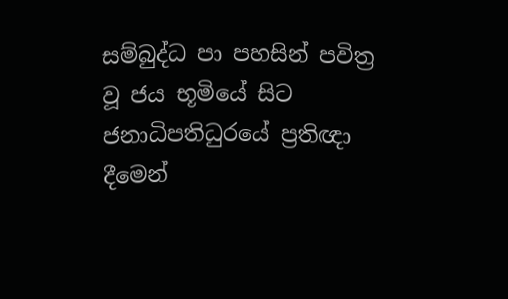සම්බුද්ධ පා පහසින් පවිත්‍ර වූ ජය භූමියේ සිට ජනාධිපතිධුරයේ ප්‍රතිඥා දීමෙන්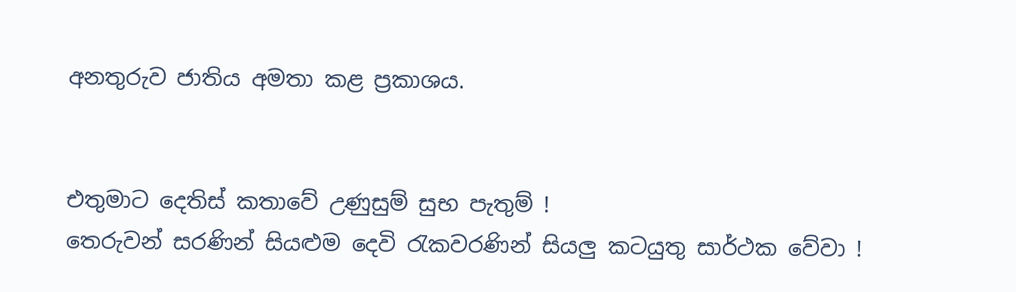අනතුරුව ජාතිය අමතා කළ ප්‍රකාශය.


එතුමාට දෙතිස් කතාවේ උණුසුම් සුභ පැතුම් !
තෙරුවන් සරණින් සියළුම දෙවි රැකවරණින් සියලු කටයුතු සාර්ථක වේවා !